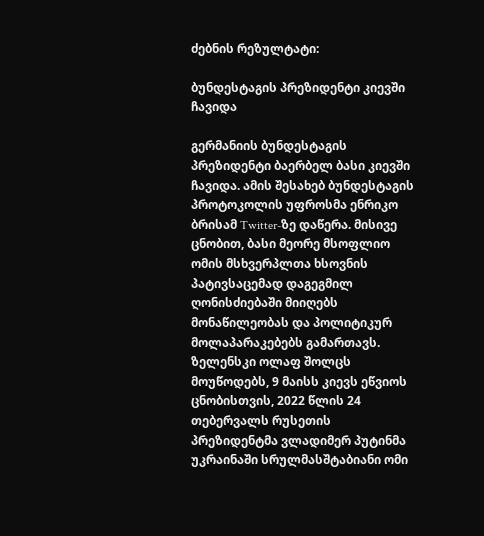ძებნის რეზულტატი:

ბუნდესტაგის პრეზიდენტი კიევში ჩავიდა

გერმანიის ბუნდესტაგის პრეზიდენტი ბაერბელ ბასი კიევში ჩავიდა. ამის შესახებ ბუნდესტაგის პროტოკოლის უფროსმა ენრიკო ბრისამ Twitter-ზე დაწერა. მისივე ცნობით, ბასი მეორე მსოფლიო ომის მსხვერპლთა ხსოვნის პატივსაცემად დაგეგმილ ღონისძიებაში მიიღებს მონაწილეობას და პოლიტიკურ მოლაპარაკებებს გამართავს.  ზელენსკი ოლაფ შოლცს მოუწოდებს, 9 მაისს კიევს ეწვიოს ცნობისთვის, 2022 წლის 24 თებერვალს რუსეთის პრეზიდენტმა ვლადიმერ პუტინმა უკრაინაში სრულმასშტაბიანი ომი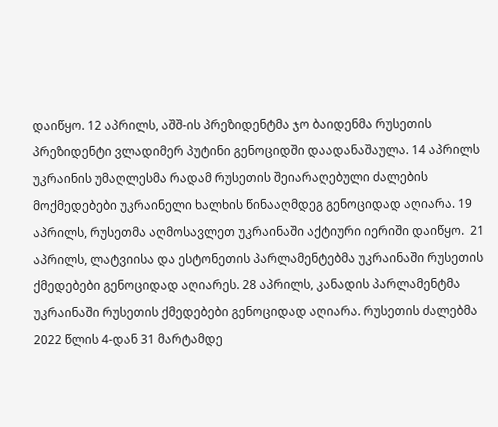დაიწყო. 12 აპრილს, აშშ-ის პრეზიდენტმა ჯო ბაიდენმა რუსეთის პრეზიდენტი ვლადიმერ პუტინი გენოციდში დაადანაშაულა. 14 აპრილს უკრაინის უმაღლესმა რადამ რუსეთის შეიარაღებული ძალების მოქმედებები უკრაინელი ხალხის წინააღმდეგ გენოციდად აღიარა. 19 აპრილს, რუსეთმა აღმოსავლეთ უკრაინაში აქტიური იერიში დაიწყო.  21 აპრილს, ლატვიისა და ესტონეთის პარლამენტებმა უკრაინაში რუსეთის ქმედებები გენოციდად აღიარეს. 28 აპრილს, კანადის პარლამენტმა უკრაინაში რუსეთის ქმედებები გენოციდად აღიარა. რუსეთის ძალებმა 2022 წლის 4-დან 31 მარტამდე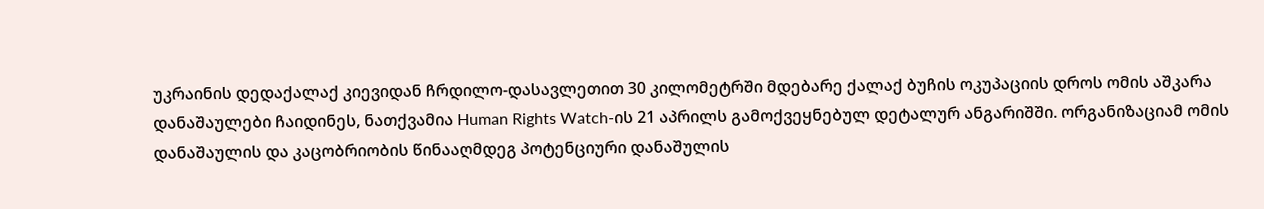უკრაინის დედაქალაქ კიევიდან ჩრდილო-დასავლეთით 30 კილომეტრში მდებარე ქალაქ ბუჩის ოკუპაციის დროს ომის აშკარა დანაშაულები ჩაიდინეს, ნათქვამია Human Rights Watch-ის 21 აპრილს გამოქვეყნებულ დეტალურ ანგარიშში. ორგანიზაციამ ომის დანაშაულის და კაცობრიობის წინააღმდეგ პოტენციური დანაშულის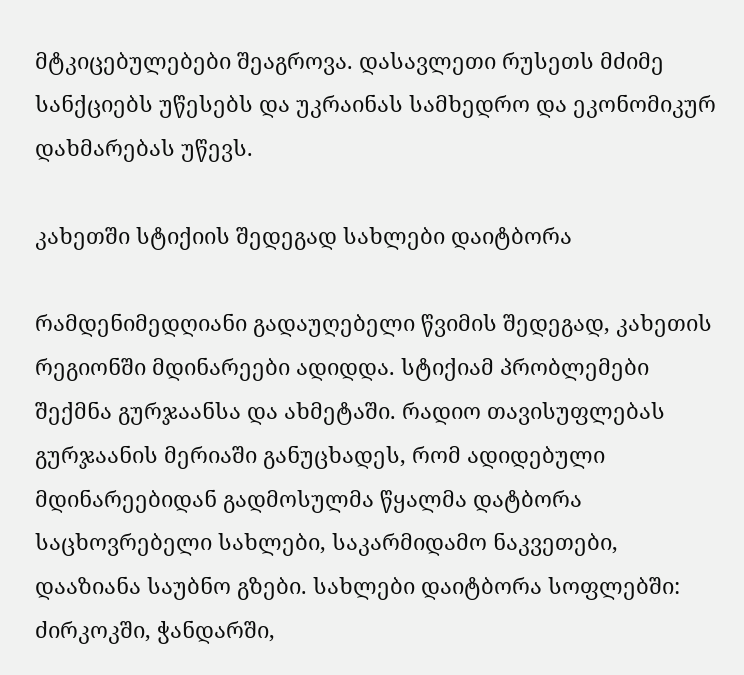მტკიცებულებები შეაგროვა. დასავლეთი რუსეთს მძიმე სანქციებს უწესებს და უკრაინას სამხედრო და ეკონომიკურ დახმარებას უწევს.

კახეთში სტიქიის შედეგად სახლები დაიტბორა

რამდენიმედღიანი გადაუღებელი წვიმის შედეგად, კახეთის რეგიონში მდინარეები ადიდდა. სტიქიამ პრობლემები შექმნა გურჯაანსა და ახმეტაში. რადიო თავისუფლებას გურჯაანის მერიაში განუცხადეს, რომ ადიდებული მდინარეებიდან გადმოსულმა წყალმა დატბორა საცხოვრებელი სახლები, საკარმიდამო ნაკვეთები, დააზიანა საუბნო გზები. სახლები დაიტბორა სოფლებში: ძირკოკში, ჭანდარში,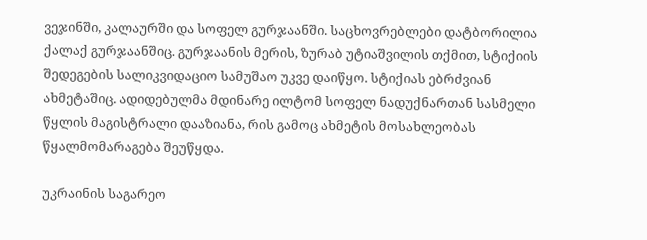ვეჯინში, კალაურში და სოფელ გურჯაანში. საცხოვრებლები დატბორილია ქალაქ გურჯაანშიც. გურჯაანის მერის, ზურაბ უტიაშვილის თქმით, სტიქიის შედეგების სალიკვიდაციო სამუშაო უკვე დაიწყო. სტიქიას ებრძვიან ახმეტაშიც. ადიდებულმა მდინარე ილტომ სოფელ ნადუქნართან სასმელი წყლის მაგისტრალი დააზიანა, რის გამოც ახმეტის მოსახლეობას წყალმომარაგება შეუწყდა.

უკრაინის საგარეო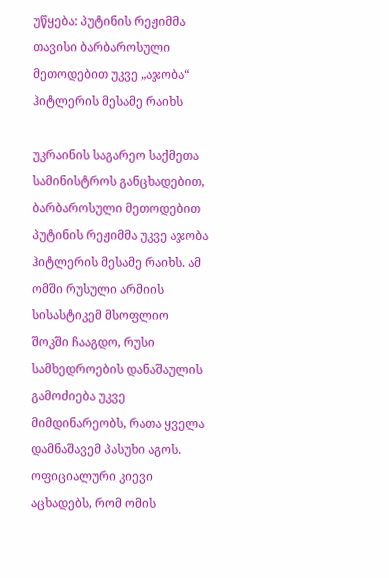უწყება: პუტინის რეჟიმმა თავისი ბარბაროსული მეთოდებით უკვე „აჯობა“ ჰიტლერის მესამე რაიხს

უკრაინის საგარეო საქმეთა სამინისტროს განცხადებით, ბარბაროსული მეთოდებით პუტინის რეჟიმმა უკვე აჯობა ჰიტლერის მესამე რაიხს. ამ ომში რუსული არმიის სისასტიკემ მსოფლიო შოკში ჩააგდო, რუსი სამხედროების დანაშაულის გამოძიება უკვე მიმდინარეობს, რათა ყველა დამნაშავემ პასუხი აგოს. ოფიციალური კიევი აცხადებს, რომ ომის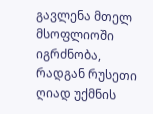გავლენა მთელ მსოფლიოში იგრძნობა, რადგან რუსეთი ღიად უქმნის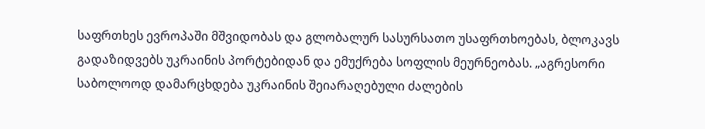საფრთხეს ევროპაში მშვიდობას და გლობალურ სასურსათო უსაფრთხოებას, ბლოკავს გადაზიდვებს უკრაინის პორტებიდან და ემუქრება სოფლის მეურნეობას. „აგრესორი საბოლოოდ დამარცხდება უკრაინის შეიარაღებული ძალების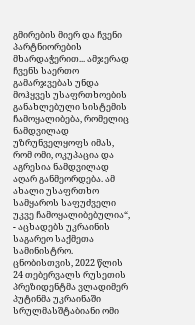გმირების მიერ და ჩვენი პარტნიორების მხარდაჭერით... ამჯერად ჩვენს საერთო გამარჯვებას უნდა მოჰყვეს უსაფრთხოების განახლებული სისტემის ჩამოყალიბება, რომელიც ნამდვილად უზრუნველყოფს იმას, რომ ომი, ოკუპაცია და აგრესია ნამდვილად აღარ განმეორდება. ამ ახალი უსაფრთხო სამყაროს საფუძველი უკვე ჩამოყალიბებულია“, - აცხადებს უკრაინის საგარეო საქმეთა სამინისტრო. ცნობისთვის, 2022 წლის 24 თებერვალს რუსეთის პრეზიდენტმა ვლადიმერ პუტინმა უკრაინაში სრულმასშტაბიანი ომი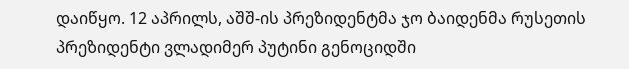დაიწყო. 12 აპრილს, აშშ-ის პრეზიდენტმა ჯო ბაიდენმა რუსეთის პრეზიდენტი ვლადიმერ პუტინი გენოციდში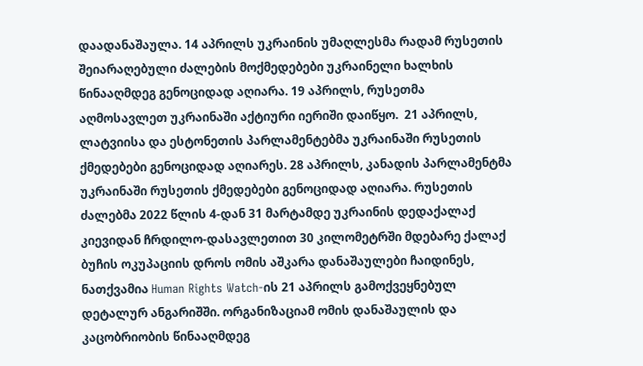დაადანაშაულა. 14 აპრილს უკრაინის უმაღლესმა რადამ რუსეთის შეიარაღებული ძალების მოქმედებები უკრაინელი ხალხის წინააღმდეგ გენოციდად აღიარა. 19 აპრილს, რუსეთმა აღმოსავლეთ უკრაინაში აქტიური იერიში დაიწყო.  21 აპრილს, ლატვიისა და ესტონეთის პარლამენტებმა უკრაინაში რუსეთის ქმედებები გენოციდად აღიარეს. 28 აპრილს, კანადის პარლამენტმა უკრაინაში რუსეთის ქმედებები გენოციდად აღიარა. რუსეთის ძალებმა 2022 წლის 4-დან 31 მარტამდე უკრაინის დედაქალაქ კიევიდან ჩრდილო-დასავლეთით 30 კილომეტრში მდებარე ქალაქ ბუჩის ოკუპაციის დროს ომის აშკარა დანაშაულები ჩაიდინეს, ნათქვამია Human Rights Watch-ის 21 აპრილს გამოქვეყნებულ დეტალურ ანგარიშში. ორგანიზაციამ ომის დანაშაულის და კაცობრიობის წინააღმდეგ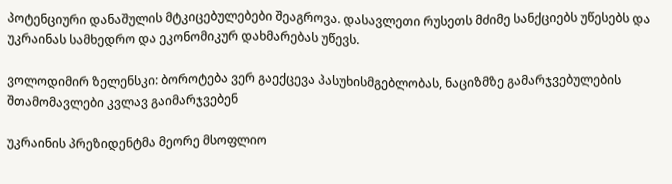პოტენციური დანაშულის მტკიცებულებები შეაგროვა. დასავლეთი რუსეთს მძიმე სანქციებს უწესებს და უკრაინას სამხედრო და ეკონომიკურ დახმარებას უწევს.

ვოლოდიმირ ზელენსკი: ბოროტება ვერ გაექცევა პასუხისმგებლობას, ნაციზმზე გამარჯვებულების შთამომავლები კვლავ გაიმარჯვებენ

უკრაინის პრეზიდენტმა მეორე მსოფლიო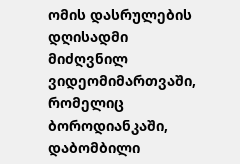ომის დასრულების დღისადმი მიძღვნილ ვიდეომიმართვაში, რომელიც ბოროდიანკაში, დაბომბილი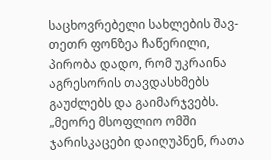საცხოვრებელი სახლების შავ-თეთრ ფონზეა ჩაწერილი, პირობა დადო, რომ უკრაინა აგრესორის თავდასხმებს გაუძლებს და გაიმარჯვებს. „მეორე მსოფლიო ომში ჯარისკაცები დაიღუპნენ, რათა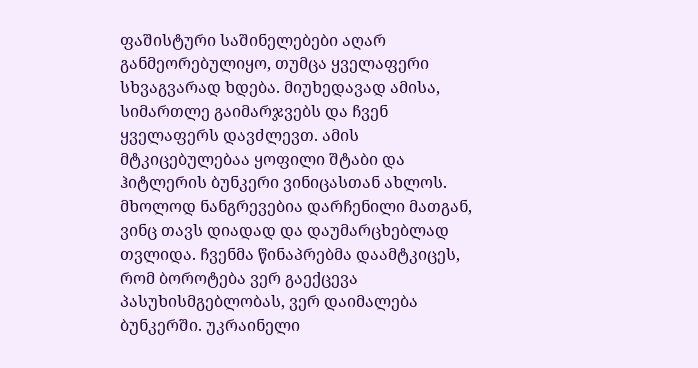ფაშისტური საშინელებები აღარ განმეორებულიყო, თუმცა ყველაფერი სხვაგვარად ხდება. მიუხედავად ამისა, სიმართლე გაიმარჯვებს და ჩვენ ყველაფერს დავძლევთ. ამის მტკიცებულებაა ყოფილი შტაბი და ჰიტლერის ბუნკერი ვინიცასთან ახლოს. მხოლოდ ნანგრევებია დარჩენილი მათგან, ვინც თავს დიადად და დაუმარცხებლად თვლიდა. ჩვენმა წინაპრებმა დაამტკიცეს, რომ ბოროტება ვერ გაექცევა პასუხისმგებლობას, ვერ დაიმალება ბუნკერში. უკრაინელი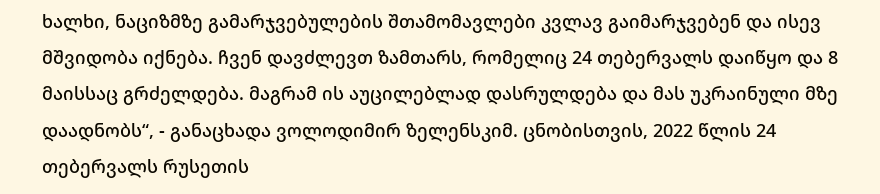ხალხი, ნაციზმზე გამარჯვებულების შთამომავლები კვლავ გაიმარჯვებენ და ისევ მშვიდობა იქნება. ჩვენ დავძლევთ ზამთარს, რომელიც 24 თებერვალს დაიწყო და 8 მაისსაც გრძელდება. მაგრამ ის აუცილებლად დასრულდება და მას უკრაინული მზე დაადნობს“, - განაცხადა ვოლოდიმირ ზელენსკიმ. ცნობისთვის, 2022 წლის 24 თებერვალს რუსეთის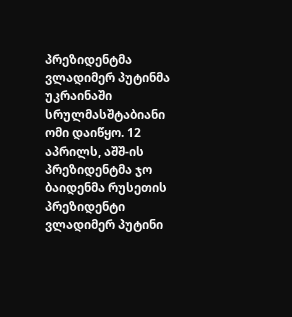პრეზიდენტმა ვლადიმერ პუტინმა უკრაინაში სრულმასშტაბიანი ომი დაიწყო. 12 აპრილს, აშშ-ის პრეზიდენტმა ჯო ბაიდენმა რუსეთის პრეზიდენტი ვლადიმერ პუტინი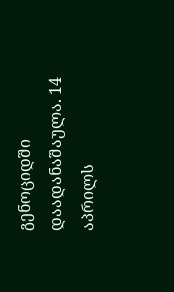გენოციდში დაადანაშაულა. 14 აპრილს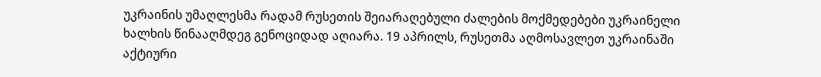უკრაინის უმაღლესმა რადამ რუსეთის შეიარაღებული ძალების მოქმედებები უკრაინელი ხალხის წინააღმდეგ გენოციდად აღიარა. 19 აპრილს, რუსეთმა აღმოსავლეთ უკრაინაში აქტიური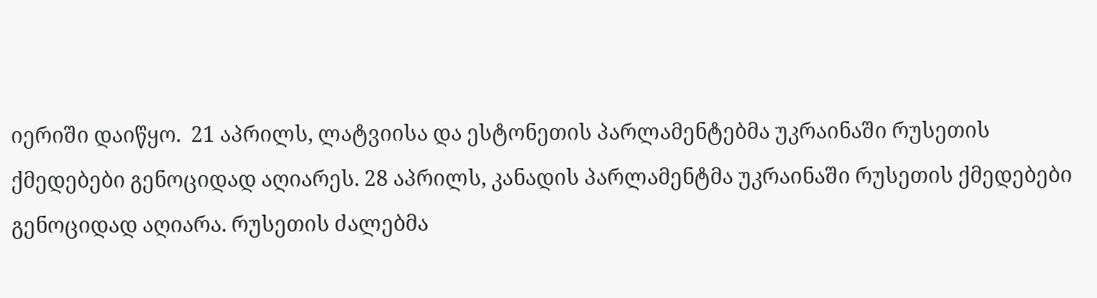იერიში დაიწყო.  21 აპრილს, ლატვიისა და ესტონეთის პარლამენტებმა უკრაინაში რუსეთის ქმედებები გენოციდად აღიარეს. 28 აპრილს, კანადის პარლამენტმა უკრაინაში რუსეთის ქმედებები გენოციდად აღიარა. რუსეთის ძალებმა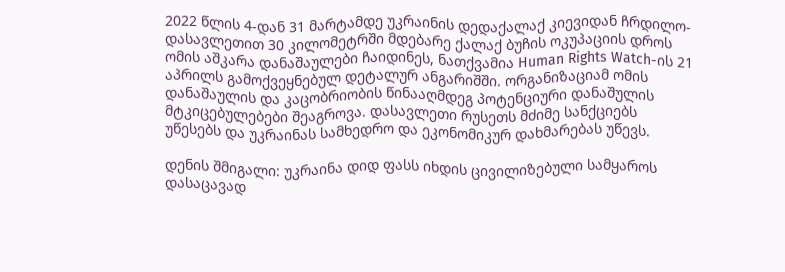2022 წლის 4-დან 31 მარტამდე უკრაინის დედაქალაქ კიევიდან ჩრდილო-დასავლეთით 30 კილომეტრში მდებარე ქალაქ ბუჩის ოკუპაციის დროს ომის აშკარა დანაშაულები ჩაიდინეს, ნათქვამია Human Rights Watch-ის 21 აპრილს გამოქვეყნებულ დეტალურ ანგარიშში. ორგანიზაციამ ომის დანაშაულის და კაცობრიობის წინააღმდეგ პოტენციური დანაშულის მტკიცებულებები შეაგროვა. დასავლეთი რუსეთს მძიმე სანქციებს უწესებს და უკრაინას სამხედრო და ეკონომიკურ დახმარებას უწევს.

დენის შმიგალი: უკრაინა დიდ ფასს იხდის ცივილიზებული სამყაროს დასაცავად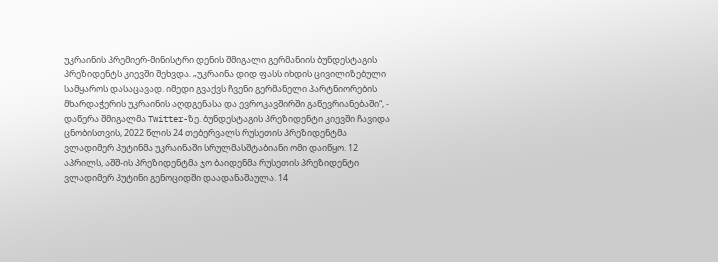უკრაინის პრემიერ-მინისტრი დენის შმიგალი გერმანიის ბუნდესტაგის პრეზიდენტს კიევში შეხვდა. „უკრაინა დიდ ფასს იხდის ცივილიზებული სამყაროს დასაცავად. იმედი გვაქვს ჩვენი გერმანელი პარტნიორების მხარდაჭერის უკრაინის აღდგენასა და ევროკავშირში გაწევრიანებაში“, - დაწერა შმიგალმა Twitter-ზე. ბუნდესტაგის პრეზიდენტი კიევში ჩავიდა ცნობისთვის, 2022 წლის 24 თებერვალს რუსეთის პრეზიდენტმა ვლადიმერ პუტინმა უკრაინაში სრულმასშტაბიანი ომი დაიწყო. 12 აპრილს, აშშ-ის პრეზიდენტმა ჯო ბაიდენმა რუსეთის პრეზიდენტი ვლადიმერ პუტინი გენოციდში დაადანაშაულა. 14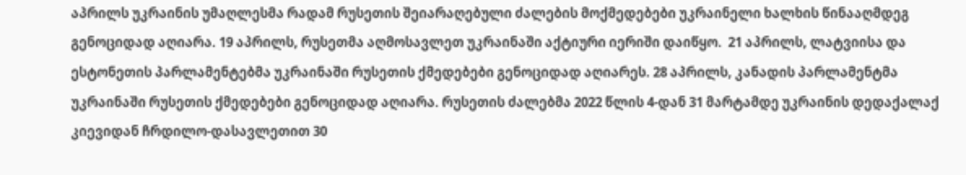აპრილს უკრაინის უმაღლესმა რადამ რუსეთის შეიარაღებული ძალების მოქმედებები უკრაინელი ხალხის წინააღმდეგ გენოციდად აღიარა. 19 აპრილს, რუსეთმა აღმოსავლეთ უკრაინაში აქტიური იერიში დაიწყო.  21 აპრილს, ლატვიისა და ესტონეთის პარლამენტებმა უკრაინაში რუსეთის ქმედებები გენოციდად აღიარეს. 28 აპრილს, კანადის პარლამენტმა უკრაინაში რუსეთის ქმედებები გენოციდად აღიარა. რუსეთის ძალებმა 2022 წლის 4-დან 31 მარტამდე უკრაინის დედაქალაქ კიევიდან ჩრდილო-დასავლეთით 30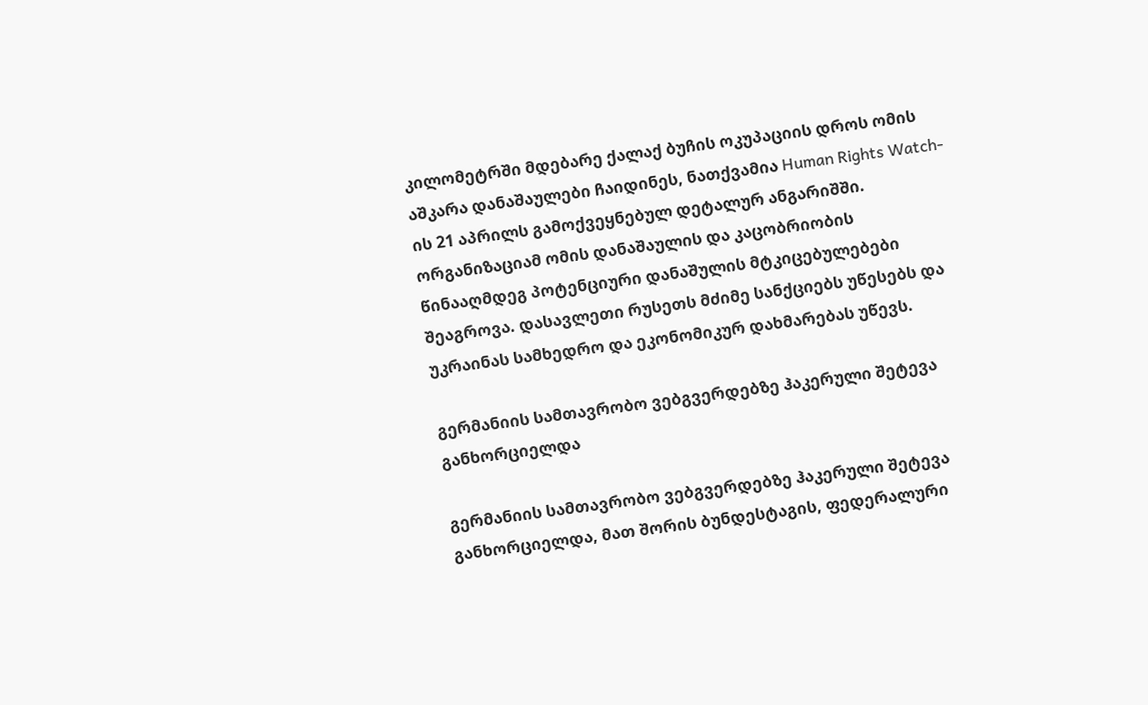კილომეტრში მდებარე ქალაქ ბუჩის ოკუპაციის დროს ომის აშკარა დანაშაულები ჩაიდინეს, ნათქვამია Human Rights Watch-ის 21 აპრილს გამოქვეყნებულ დეტალურ ანგარიშში. ორგანიზაციამ ომის დანაშაულის და კაცობრიობის წინააღმდეგ პოტენციური დანაშულის მტკიცებულებები შეაგროვა. დასავლეთი რუსეთს მძიმე სანქციებს უწესებს და უკრაინას სამხედრო და ეკონომიკურ დახმარებას უწევს.

გერმანიის სამთავრობო ვებგვერდებზე ჰაკერული შეტევა განხორციელდა

გერმანიის სამთავრობო ვებგვერდებზე ჰაკერული შეტევა განხორციელდა, მათ შორის ბუნდესტაგის, ფედერალური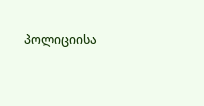პოლიციისა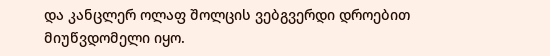და კანცლერ ოლაფ შოლცის ვებგვერდი დროებით მიუწვდომელი იყო.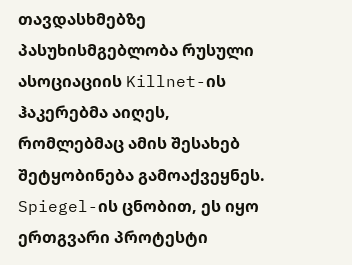თავდასხმებზე პასუხისმგებლობა რუსული ასოციაციის Killnet-ის ჰაკერებმა აიღეს, რომლებმაც ამის შესახებ შეტყობინება გამოაქვეყნეს. Spiegel-ის ცნობით, ეს იყო ერთგვარი პროტესტი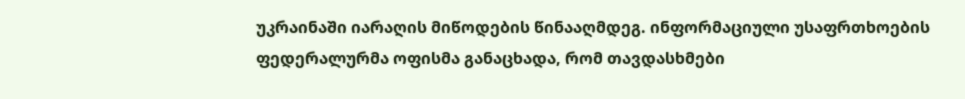უკრაინაში იარაღის მიწოდების წინააღმდეგ. ინფორმაციული უსაფრთხოების ფედერალურმა ოფისმა განაცხადა, რომ თავდასხმები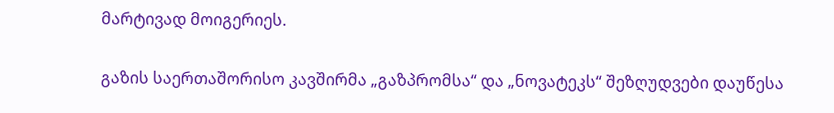მარტივად მოიგერიეს.

გაზის საერთაშორისო კავშირმა „გაზპრომსა“ და „ნოვატეკს“ შეზღუდვები დაუწესა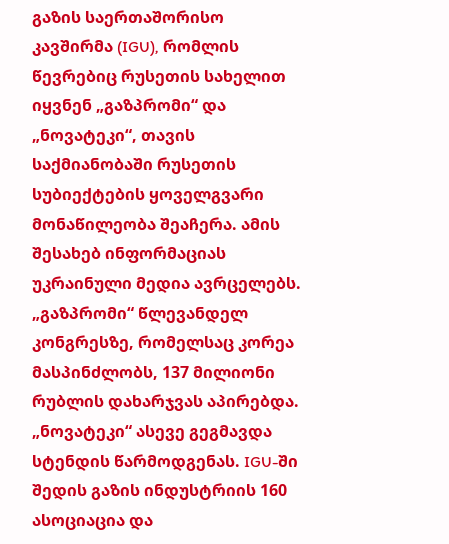გაზის საერთაშორისო კავშირმა (IGU), რომლის წევრებიც რუსეთის სახელით იყვნენ „გაზპრომი“ და „ნოვატეკი“, თავის საქმიანობაში რუსეთის სუბიექტების ყოველგვარი მონაწილეობა შეაჩერა. ამის შესახებ ინფორმაციას უკრაინული მედია ავრცელებს.  „გაზპრომი“ წლევანდელ კონგრესზე, რომელსაც კორეა მასპინძლობს, 137 მილიონი რუბლის დახარჯვას აპირებდა. „ნოვატეკი“ ასევე გეგმავდა სტენდის წარმოდგენას. IGU-ში შედის გაზის ინდუსტრიის 160 ასოციაცია და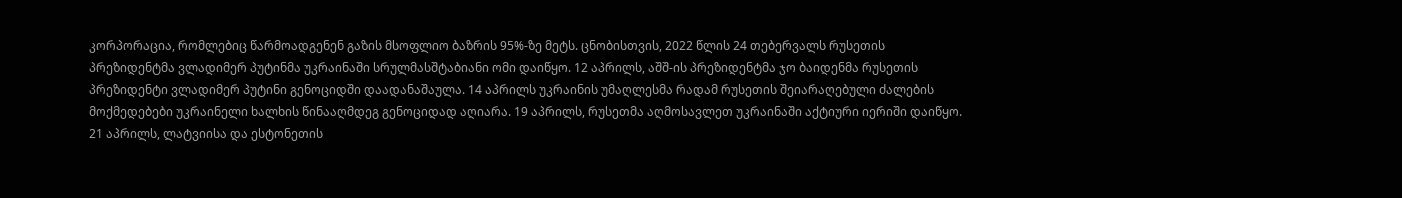კორპორაცია, რომლებიც წარმოადგენენ გაზის მსოფლიო ბაზრის 95%-ზე მეტს. ცნობისთვის, 2022 წლის 24 თებერვალს რუსეთის პრეზიდენტმა ვლადიმერ პუტინმა უკრაინაში სრულმასშტაბიანი ომი დაიწყო. 12 აპრილს, აშშ-ის პრეზიდენტმა ჯო ბაიდენმა რუსეთის პრეზიდენტი ვლადიმერ პუტინი გენოციდში დაადანაშაულა. 14 აპრილს უკრაინის უმაღლესმა რადამ რუსეთის შეიარაღებული ძალების მოქმედებები უკრაინელი ხალხის წინააღმდეგ გენოციდად აღიარა. 19 აპრილს, რუსეთმა აღმოსავლეთ უკრაინაში აქტიური იერიში დაიწყო.  21 აპრილს, ლატვიისა და ესტონეთის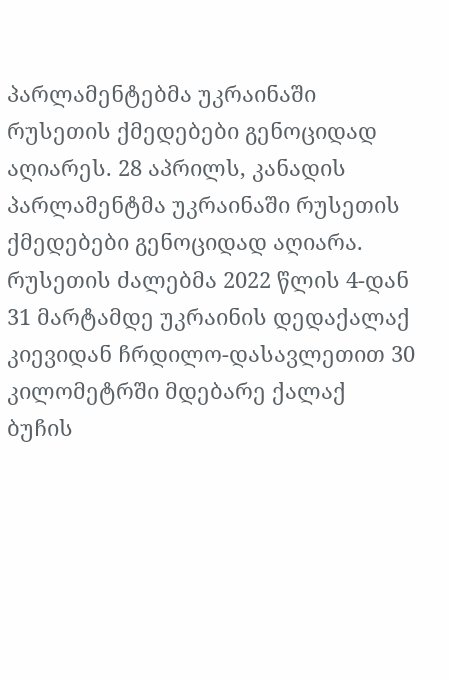პარლამენტებმა უკრაინაში რუსეთის ქმედებები გენოციდად აღიარეს. 28 აპრილს, კანადის პარლამენტმა უკრაინაში რუსეთის ქმედებები გენოციდად აღიარა. რუსეთის ძალებმა 2022 წლის 4-დან 31 მარტამდე უკრაინის დედაქალაქ კიევიდან ჩრდილო-დასავლეთით 30 კილომეტრში მდებარე ქალაქ ბუჩის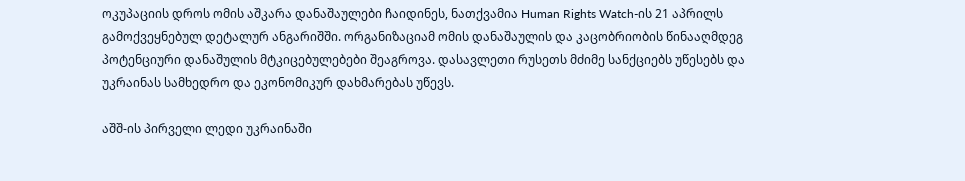ოკუპაციის დროს ომის აშკარა დანაშაულები ჩაიდინეს, ნათქვამია Human Rights Watch-ის 21 აპრილს გამოქვეყნებულ დეტალურ ანგარიშში. ორგანიზაციამ ომის დანაშაულის და კაცობრიობის წინააღმდეგ პოტენციური დანაშულის მტკიცებულებები შეაგროვა. დასავლეთი რუსეთს მძიმე სანქციებს უწესებს და უკრაინას სამხედრო და ეკონომიკურ დახმარებას უწევს.

აშშ-ის პირველი ლედი უკრაინაში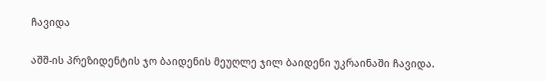ჩავიდა

აშშ-ის პრეზიდენტის ჯო ბაიდენის მეუღლე ჯილ ბაიდენი უკრაინაში ჩავიდა.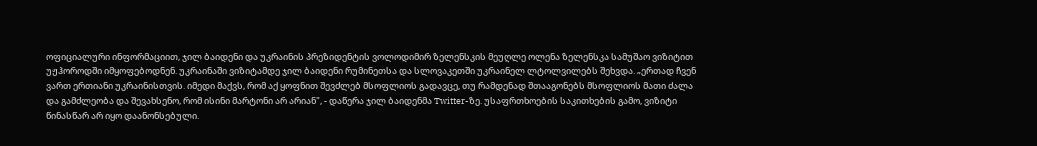ოფიციალური ინფორმაციით, ჯილ ბაიდენი და უკრაინის პრეზიდენტის ვოლოდიმირ ზელენსკის მეუღლე ოლენა ზელენსკა სამუშაო ვიზიტით უჟჰოროდში იმყოფებოდნენ. უკრაინაში ვიზიტამდე ჯილ ბაიდენი რუმინეთსა და სლოვაკეთში უკრაინელ ლტოლვილებს შეხვდა. „ერთად ჩვენ ვართ ერთიანი უკრაინისთვის. იმედი მაქვს, რომ აქ ყოფნით შევძლებ მსოფლიოს გადავცე, თუ რამდენად შთააგონებს მსოფლიოს მათი ძალა და გამძლეობა და შევახსენო, რომ ისინი მარტონი არ არიან", - დაწერა ჯილ ბაიდენმა Twitter-ზე. უსაფრთხოების საკითხების გამო, ვიზიტი წინასწარ არ იყო დაანონსებული.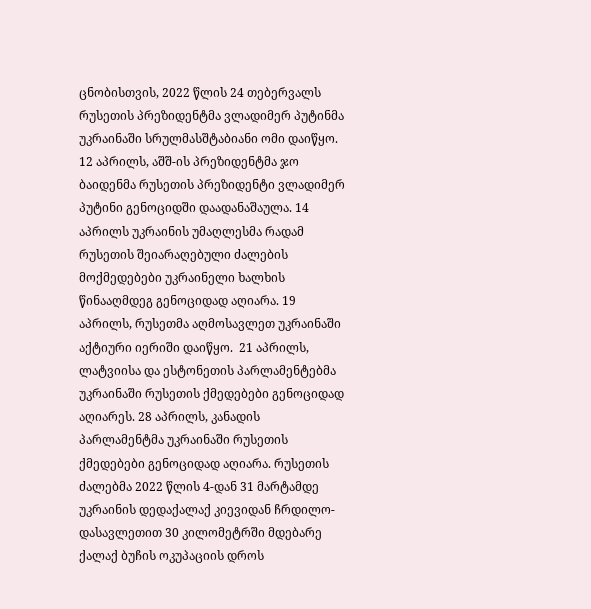ცნობისთვის, 2022 წლის 24 თებერვალს რუსეთის პრეზიდენტმა ვლადიმერ პუტინმა უკრაინაში სრულმასშტაბიანი ომი დაიწყო. 12 აპრილს, აშშ-ის პრეზიდენტმა ჯო ბაიდენმა რუსეთის პრეზიდენტი ვლადიმერ პუტინი გენოციდში დაადანაშაულა. 14 აპრილს უკრაინის უმაღლესმა რადამ რუსეთის შეიარაღებული ძალების მოქმედებები უკრაინელი ხალხის წინააღმდეგ გენოციდად აღიარა. 19 აპრილს, რუსეთმა აღმოსავლეთ უკრაინაში აქტიური იერიში დაიწყო.  21 აპრილს, ლატვიისა და ესტონეთის პარლამენტებმა უკრაინაში რუსეთის ქმედებები გენოციდად აღიარეს. 28 აპრილს, კანადის პარლამენტმა უკრაინაში რუსეთის ქმედებები გენოციდად აღიარა. რუსეთის ძალებმა 2022 წლის 4-დან 31 მარტამდე უკრაინის დედაქალაქ კიევიდან ჩრდილო-დასავლეთით 30 კილომეტრში მდებარე ქალაქ ბუჩის ოკუპაციის დროს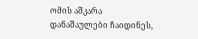ომის აშკარა დანაშაულები ჩაიდინეს,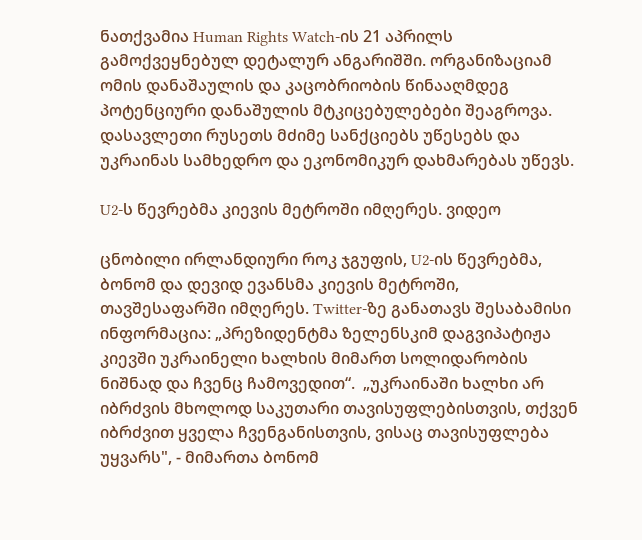ნათქვამია Human Rights Watch-ის 21 აპრილს გამოქვეყნებულ დეტალურ ანგარიშში. ორგანიზაციამ ომის დანაშაულის და კაცობრიობის წინააღმდეგ პოტენციური დანაშულის მტკიცებულებები შეაგროვა. დასავლეთი რუსეთს მძიმე სანქციებს უწესებს და უკრაინას სამხედრო და ეკონომიკურ დახმარებას უწევს.

U2-ს წევრებმა კიევის მეტროში იმღერეს. ვიდეო

ცნობილი ირლანდიური როკ ჯგუფის, U2-ის წევრებმა, ბონომ და დევიდ ევანსმა კიევის მეტროში, თავშესაფარში იმღერეს. Twitter-ზე განათავს შესაბამისი ინფორმაცია: „პრეზიდენტმა ზელენსკიმ დაგვიპატიჟა კიევში უკრაინელი ხალხის მიმართ სოლიდარობის ნიშნად და ჩვენც ჩამოვედით“.  „უკრაინაში ხალხი არ იბრძვის მხოლოდ საკუთარი თავისუფლებისთვის, თქვენ იბრძვით ყველა ჩვენგანისთვის, ვისაც თავისუფლება უყვარს", - მიმართა ბონომ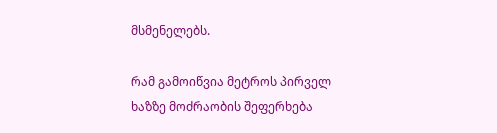მსმენელებს.

რამ გამოიწვია მეტროს პირველ ხაზზე მოძრაობის შეფერხება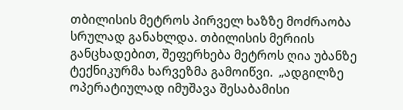თბილისის მეტროს პირველ ხაზზე მოძრაობა სრულად განახლდა. თბილისის მერიის განცხადებით, შეფერხება მეტროს ღია უბანზე ტექნიკურმა ხარვეზმა გამოიწვი.  „ადგილზე ოპერატიულად იმუშავა შესაბამისი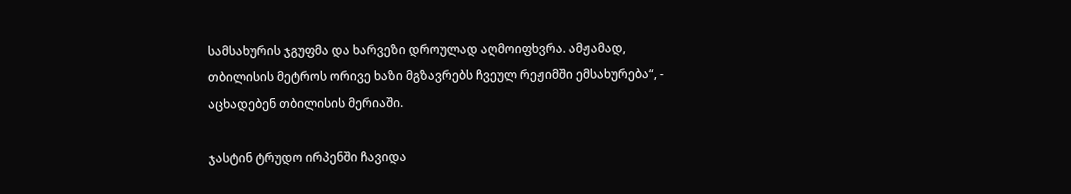სამსახურის ჯგუფმა და ხარვეზი დროულად აღმოიფხვრა. ამჟამად, თბილისის მეტროს ორივე ხაზი მგზავრებს ჩვეულ რეჟიმში ემსახურება“, - აცხადებენ თბილისის მერიაში.

ჯასტინ ტრუდო ირპენში ჩავიდა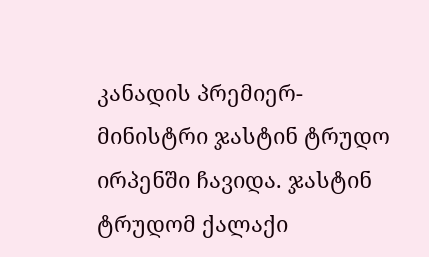კანადის პრემიერ-მინისტრი ჯასტინ ტრუდო ირპენში ჩავიდა. ჯასტინ ტრუდომ ქალაქი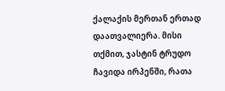ქალაქის მერთან ერთად დაათვალიერა. მისი თქმით, ჯასტინ ტრუდო ჩავიდა ირპენში, რათა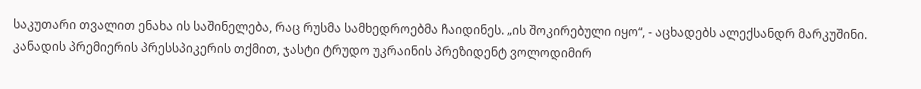საკუთარი თვალით ენახა ის საშინელება, რაც რუსმა სამხედროებმა ჩაიდინეს. „ის შოკირებული იყო“, - აცხადებს ალექსანდრ მარკუშინი. კანადის პრემიერის პრესსპიკერის თქმით, ჯასტი ტრუდო უკრაინის პრეზიდენტ ვოლოდიმირ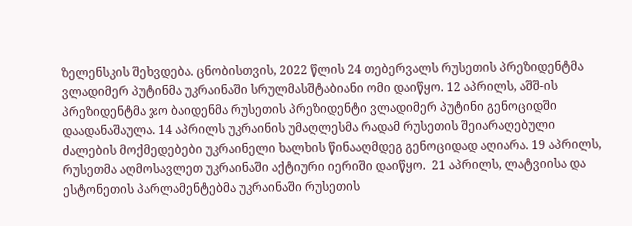ზელენსკის შეხვდება. ცნობისთვის, 2022 წლის 24 თებერვალს რუსეთის პრეზიდენტმა ვლადიმერ პუტინმა უკრაინაში სრულმასშტაბიანი ომი დაიწყო. 12 აპრილს, აშშ-ის პრეზიდენტმა ჯო ბაიდენმა რუსეთის პრეზიდენტი ვლადიმერ პუტინი გენოციდში დაადანაშაულა. 14 აპრილს უკრაინის უმაღლესმა რადამ რუსეთის შეიარაღებული ძალების მოქმედებები უკრაინელი ხალხის წინააღმდეგ გენოციდად აღიარა. 19 აპრილს, რუსეთმა აღმოსავლეთ უკრაინაში აქტიური იერიში დაიწყო.  21 აპრილს, ლატვიისა და ესტონეთის პარლამენტებმა უკრაინაში რუსეთის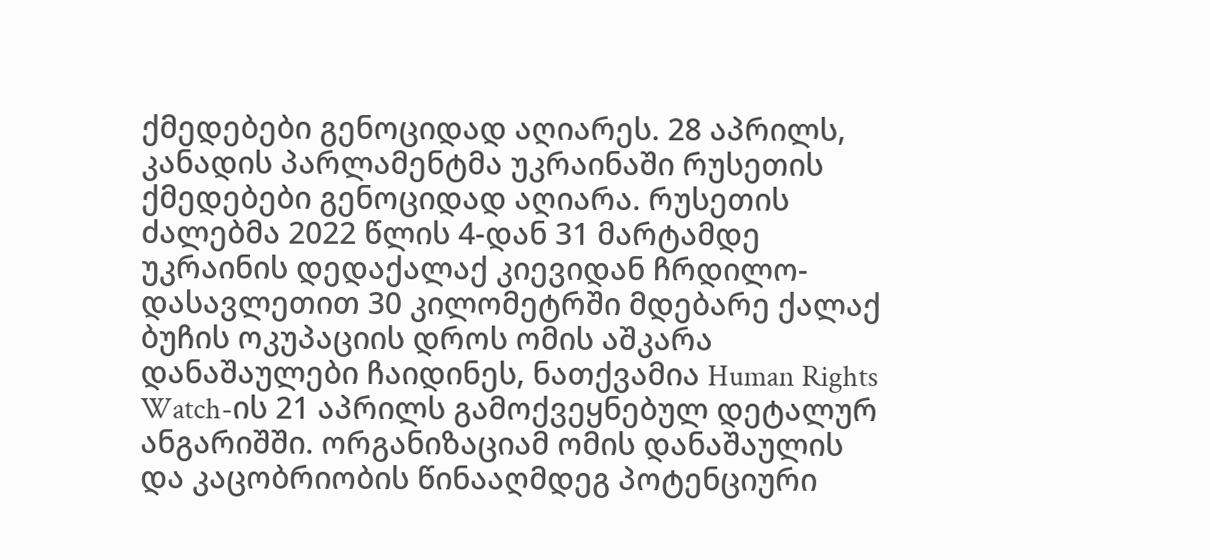ქმედებები გენოციდად აღიარეს. 28 აპრილს, კანადის პარლამენტმა უკრაინაში რუსეთის ქმედებები გენოციდად აღიარა. რუსეთის ძალებმა 2022 წლის 4-დან 31 მარტამდე უკრაინის დედაქალაქ კიევიდან ჩრდილო-დასავლეთით 30 კილომეტრში მდებარე ქალაქ ბუჩის ოკუპაციის დროს ომის აშკარა დანაშაულები ჩაიდინეს, ნათქვამია Human Rights Watch-ის 21 აპრილს გამოქვეყნებულ დეტალურ ანგარიშში. ორგანიზაციამ ომის დანაშაულის და კაცობრიობის წინააღმდეგ პოტენციური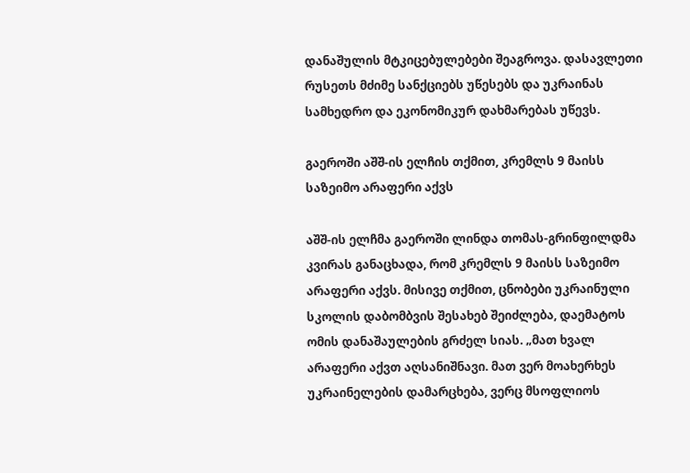დანაშულის მტკიცებულებები შეაგროვა. დასავლეთი რუსეთს მძიმე სანქციებს უწესებს და უკრაინას სამხედრო და ეკონომიკურ დახმარებას უწევს.

გაეროში აშშ-ის ელჩის თქმით, კრემლს 9 მაისს საზეიმო არაფერი აქვს

აშშ-ის ელჩმა გაეროში ლინდა თომას-გრინფილდმა კვირას განაცხადა, რომ კრემლს 9 მაისს საზეიმო არაფერი აქვს. მისივე თქმით, ცნობები უკრაინული სკოლის დაბომბვის შესახებ შეიძლება, დაემატოს ომის დანაშაულების გრძელ სიას. „მათ ხვალ არაფერი აქვთ აღსანიშნავი. მათ ვერ მოახერხეს უკრაინელების დამარცხება, ვერც მსოფლიოს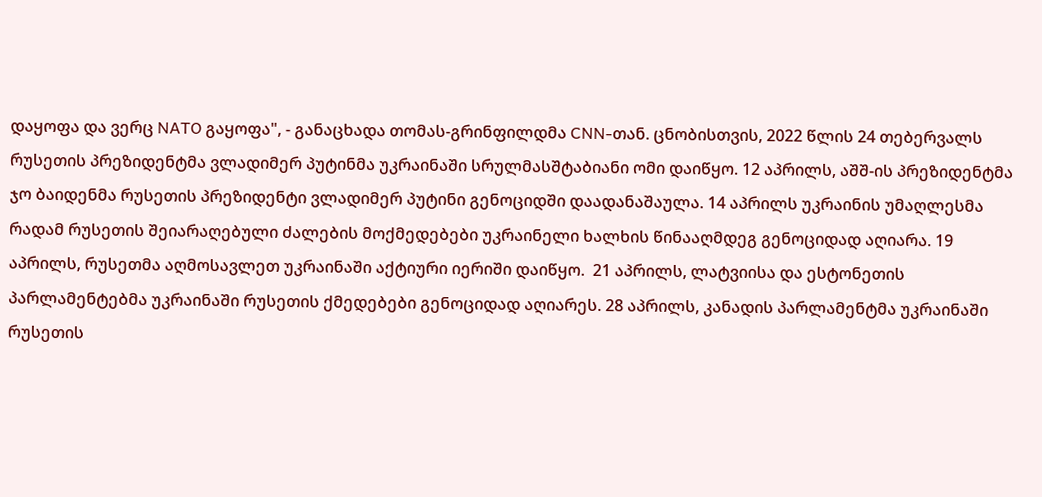დაყოფა და ვერც NATO გაყოფა", - განაცხადა თომას-გრინფილდმა CNN-თან. ცნობისთვის, 2022 წლის 24 თებერვალს რუსეთის პრეზიდენტმა ვლადიმერ პუტინმა უკრაინაში სრულმასშტაბიანი ომი დაიწყო. 12 აპრილს, აშშ-ის პრეზიდენტმა ჯო ბაიდენმა რუსეთის პრეზიდენტი ვლადიმერ პუტინი გენოციდში დაადანაშაულა. 14 აპრილს უკრაინის უმაღლესმა რადამ რუსეთის შეიარაღებული ძალების მოქმედებები უკრაინელი ხალხის წინააღმდეგ გენოციდად აღიარა. 19 აპრილს, რუსეთმა აღმოსავლეთ უკრაინაში აქტიური იერიში დაიწყო.  21 აპრილს, ლატვიისა და ესტონეთის პარლამენტებმა უკრაინაში რუსეთის ქმედებები გენოციდად აღიარეს. 28 აპრილს, კანადის პარლამენტმა უკრაინაში რუსეთის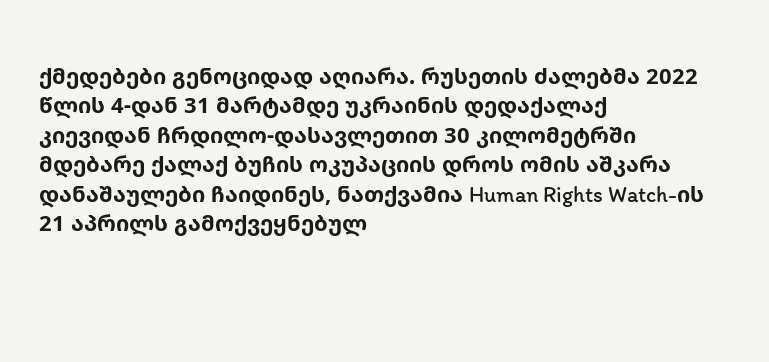ქმედებები გენოციდად აღიარა. რუსეთის ძალებმა 2022 წლის 4-დან 31 მარტამდე უკრაინის დედაქალაქ კიევიდან ჩრდილო-დასავლეთით 30 კილომეტრში მდებარე ქალაქ ბუჩის ოკუპაციის დროს ომის აშკარა დანაშაულები ჩაიდინეს, ნათქვამია Human Rights Watch-ის 21 აპრილს გამოქვეყნებულ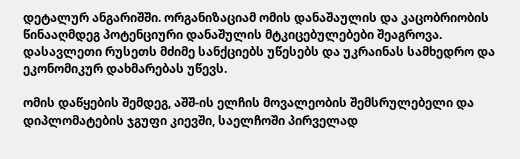დეტალურ ანგარიშში. ორგანიზაციამ ომის დანაშაულის და კაცობრიობის წინააღმდეგ პოტენციური დანაშულის მტკიცებულებები შეაგროვა. დასავლეთი რუსეთს მძიმე სანქციებს უწესებს და უკრაინას სამხედრო და ეკონომიკურ დახმარებას უწევს.

ომის დაწყების შემდეგ, აშშ-ის ელჩის მოვალეობის შემსრულებელი და დიპლომატების ჯგუფი კიევში, საელჩოში პირველად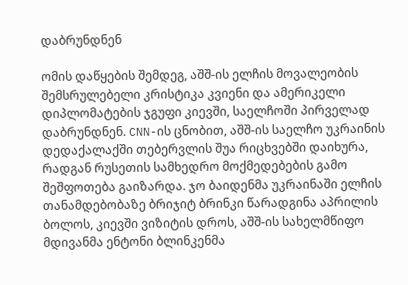დაბრუნდნენ

ომის დაწყების შემდეგ, აშშ-ის ელჩის მოვალეობის შემსრულებელი კრისტიკა კვიენი და ამერიკელი დიპლომატების ჯგუფი კიევში, საელჩოში პირველად დაბრუნდნენ. CNN-ის ცნობით, აშშ-ის საელჩო უკრაინის დედაქალაქში თებერვლის შუა რიცხვებში დაიხურა, რადგან რუსეთის სამხედრო მოქმედებების გამო შეშფოთება გაიზარდა. ჯო ბაიდენმა უკრაინაში ელჩის თანამდებობაზე ბრიჯიტ ბრინკი წარადგინა აპრილის ბოლოს, კიევში ვიზიტის დროს, აშშ-ის სახელმწიფო მდივანმა ენტონი ბლინკენმა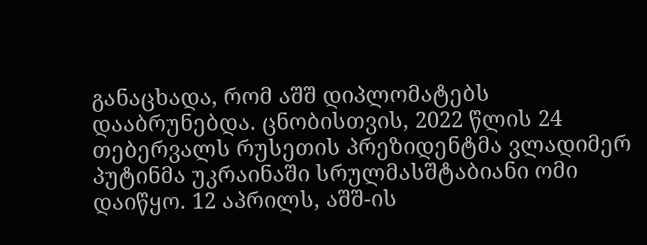განაცხადა, რომ აშშ დიპლომატებს დააბრუნებდა. ცნობისთვის, 2022 წლის 24 თებერვალს რუსეთის პრეზიდენტმა ვლადიმერ პუტინმა უკრაინაში სრულმასშტაბიანი ომი დაიწყო. 12 აპრილს, აშშ-ის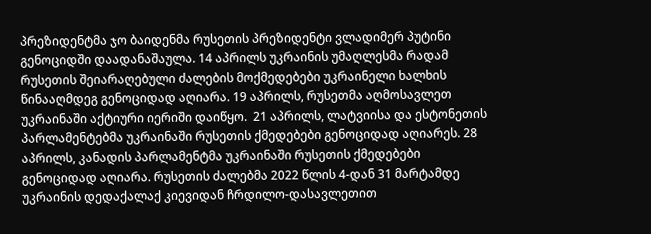პრეზიდენტმა ჯო ბაიდენმა რუსეთის პრეზიდენტი ვლადიმერ პუტინი გენოციდში დაადანაშაულა. 14 აპრილს უკრაინის უმაღლესმა რადამ რუსეთის შეიარაღებული ძალების მოქმედებები უკრაინელი ხალხის წინააღმდეგ გენოციდად აღიარა. 19 აპრილს, რუსეთმა აღმოსავლეთ უკრაინაში აქტიური იერიში დაიწყო.  21 აპრილს, ლატვიისა და ესტონეთის პარლამენტებმა უკრაინაში რუსეთის ქმედებები გენოციდად აღიარეს. 28 აპრილს, კანადის პარლამენტმა უკრაინაში რუსეთის ქმედებები გენოციდად აღიარა. რუსეთის ძალებმა 2022 წლის 4-დან 31 მარტამდე უკრაინის დედაქალაქ კიევიდან ჩრდილო-დასავლეთით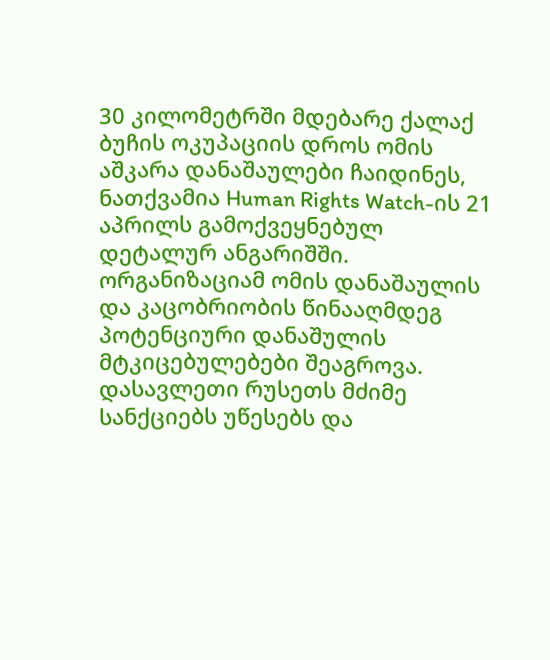30 კილომეტრში მდებარე ქალაქ ბუჩის ოკუპაციის დროს ომის აშკარა დანაშაულები ჩაიდინეს, ნათქვამია Human Rights Watch-ის 21 აპრილს გამოქვეყნებულ დეტალურ ანგარიშში. ორგანიზაციამ ომის დანაშაულის და კაცობრიობის წინააღმდეგ პოტენციური დანაშულის მტკიცებულებები შეაგროვა. დასავლეთი რუსეთს მძიმე სანქციებს უწესებს და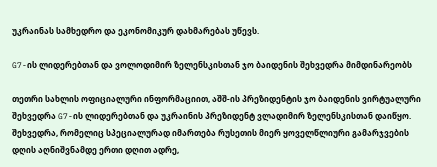უკრაინას სამხედრო და ეკონომიკურ დახმარებას უწევს.

G7-ის ლიდერებთან და ვოლოდიმირ ზელენსკისთან ჯო ბაიდენის შეხვედრა მიმდინარეობს

თეთრი სახლის ოფიციალური ინფორმაციით, აშშ-ის პრეზიდენტის ჯო ბაიდენის ვირტუალური შეხვედრა G7-ის ლიდერებთან და უკრაინის პრეზიდენტ ვლადიმირ ზელენსკისთან დაიწყო. შეხვედრა, რომელიც სპეციალურად იმართება რუსეთის მიერ ყოველწლიური გამარჯვების დღის აღნიშვნამდე ერთი დღით ადრე,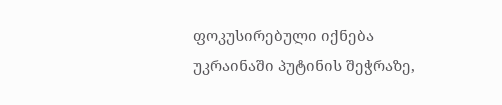ფოკუსირებული იქნება უკრაინაში პუტინის შეჭრაზე,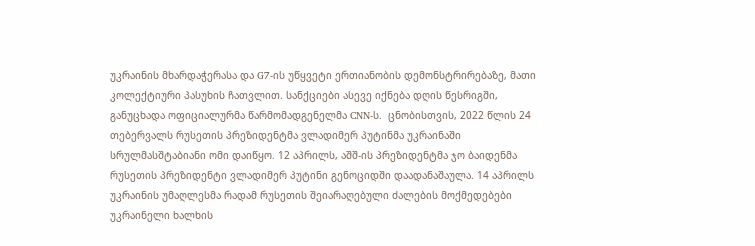უკრაინის მხარდაჭერასა და G7-ის უწყვეტი ერთიანობის დემონსტრირებაზე, მათი კოლექტიური პასუხის ჩათვლით. სანქციები ასევე იქნება დღის წესრიგში, განუცხადა ოფიციალურმა წარმომადგენელმა CNN-ს.  ცნობისთვის, 2022 წლის 24 თებერვალს რუსეთის პრეზიდენტმა ვლადიმერ პუტინმა უკრაინაში სრულმასშტაბიანი ომი დაიწყო. 12 აპრილს, აშშ-ის პრეზიდენტმა ჯო ბაიდენმა რუსეთის პრეზიდენტი ვლადიმერ პუტინი გენოციდში დაადანაშაულა. 14 აპრილს უკრაინის უმაღლესმა რადამ რუსეთის შეიარაღებული ძალების მოქმედებები უკრაინელი ხალხის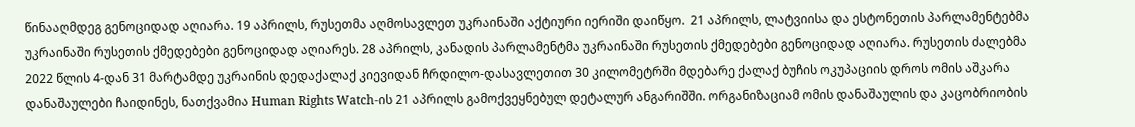წინააღმდეგ გენოციდად აღიარა. 19 აპრილს, რუსეთმა აღმოსავლეთ უკრაინაში აქტიური იერიში დაიწყო.  21 აპრილს, ლატვიისა და ესტონეთის პარლამენტებმა უკრაინაში რუსეთის ქმედებები გენოციდად აღიარეს. 28 აპრილს, კანადის პარლამენტმა უკრაინაში რუსეთის ქმედებები გენოციდად აღიარა. რუსეთის ძალებმა 2022 წლის 4-დან 31 მარტამდე უკრაინის დედაქალაქ კიევიდან ჩრდილო-დასავლეთით 30 კილომეტრში მდებარე ქალაქ ბუჩის ოკუპაციის დროს ომის აშკარა დანაშაულები ჩაიდინეს, ნათქვამია Human Rights Watch-ის 21 აპრილს გამოქვეყნებულ დეტალურ ანგარიშში. ორგანიზაციამ ომის დანაშაულის და კაცობრიობის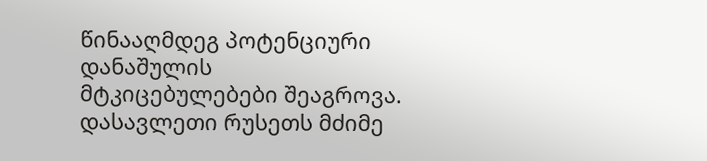წინააღმდეგ პოტენციური დანაშულის მტკიცებულებები შეაგროვა. დასავლეთი რუსეთს მძიმე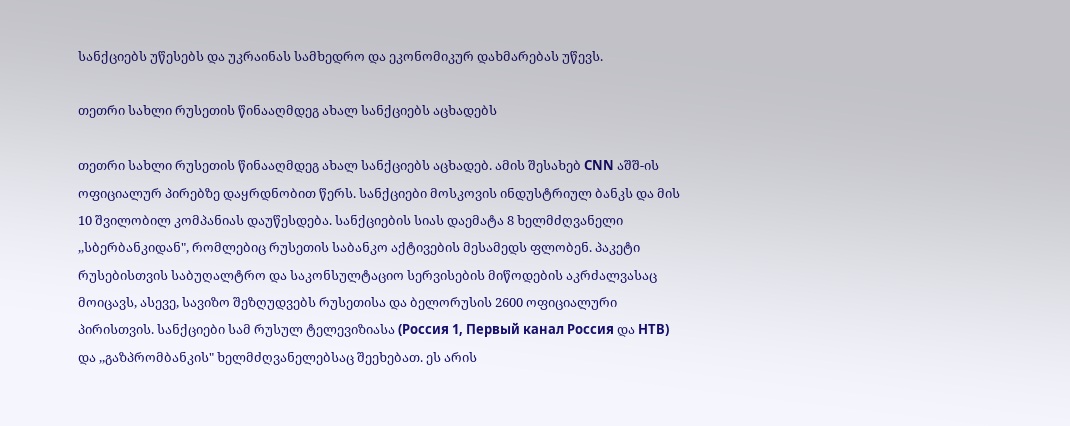სანქციებს უწესებს და უკრაინას სამხედრო და ეკონომიკურ დახმარებას უწევს.

თეთრი სახლი რუსეთის წინააღმდეგ ახალ სანქციებს აცხადებს

თეთრი სახლი რუსეთის წინააღმდეგ ახალ სანქციებს აცხადებ. ამის შესახებ CNN აშშ-ის ოფიციალურ პირებზე დაყრდნობით წერს. სანქციები მოსკოვის ინდუსტრიულ ბანკს და მის 10 შვილობილ კომპანიას დაუწესდება. სანქციების სიას დაემატა 8 ხელმძღვანელი ,,სბერბანკიდან", რომლებიც რუსეთის საბანკო აქტივების მესამედს ფლობენ. პაკეტი რუსებისთვის საბუღალტრო და საკონსულტაციო სერვისების მიწოდების აკრძალვასაც მოიცავს, ასევე, სავიზო შეზღუდვებს რუსეთისა და ბელორუსის 2600 ოფიციალური პირისთვის. სანქციები სამ რუსულ ტელევიზიასა (Россия 1, Первый канал Россия და НТВ) და ,,გაზპრომბანკის" ხელმძღვანელებსაც შეეხებათ. ეს არის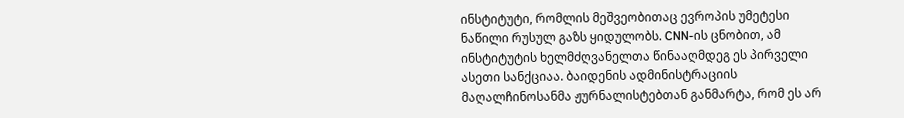ინსტიტუტი, რომლის მეშვეობითაც ევროპის უმეტესი ნაწილი რუსულ გაზს ყიდულობს. CNN-ის ცნობით, ამ ინსტიტუტის ხელმძღვანელთა წინააღმდეგ ეს პირველი ასეთი სანქციაა. ბაიდენის ადმინისტრაციის მაღალჩინოსანმა ჟურნალისტებთან განმარტა, რომ ეს არ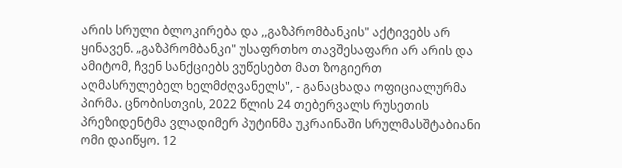არის სრული ბლოკირება და ,,გაზპრომბანკის" აქტივებს არ ყინავენ. „გაზპრომბანკი" უსაფრთხო თავშესაფარი არ არის და ამიტომ, ჩვენ სანქციებს ვუწესებთ მათ ზოგიერთ აღმასრულებელ ხელმძღვანელს", - განაცხადა ოფიციალურმა პირმა. ცნობისთვის, 2022 წლის 24 თებერვალს რუსეთის პრეზიდენტმა ვლადიმერ პუტინმა უკრაინაში სრულმასშტაბიანი ომი დაიწყო. 12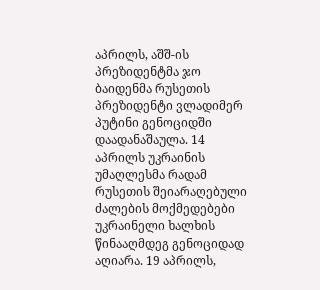აპრილს, აშშ-ის პრეზიდენტმა ჯო ბაიდენმა რუსეთის პრეზიდენტი ვლადიმერ პუტინი გენოციდში დაადანაშაულა. 14 აპრილს უკრაინის უმაღლესმა რადამ რუსეთის შეიარაღებული ძალების მოქმედებები უკრაინელი ხალხის წინააღმდეგ გენოციდად აღიარა. 19 აპრილს,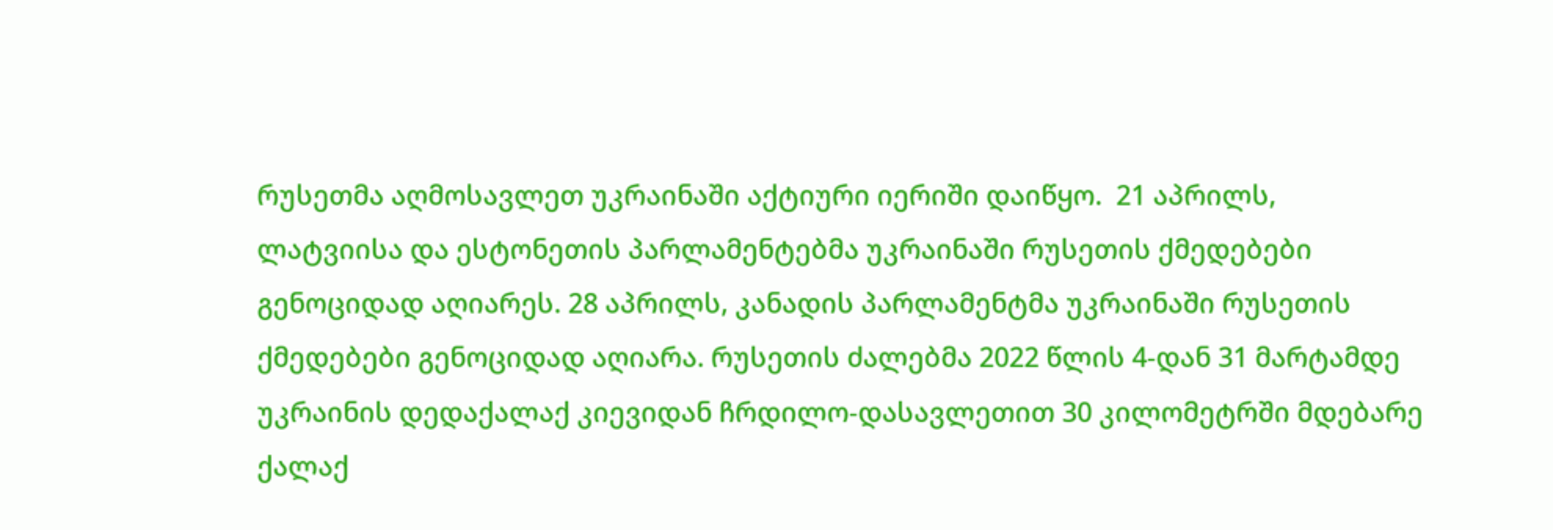რუსეთმა აღმოსავლეთ უკრაინაში აქტიური იერიში დაიწყო.  21 აპრილს, ლატვიისა და ესტონეთის პარლამენტებმა უკრაინაში რუსეთის ქმედებები გენოციდად აღიარეს. 28 აპრილს, კანადის პარლამენტმა უკრაინაში რუსეთის ქმედებები გენოციდად აღიარა. რუსეთის ძალებმა 2022 წლის 4-დან 31 მარტამდე უკრაინის დედაქალაქ კიევიდან ჩრდილო-დასავლეთით 30 კილომეტრში მდებარე ქალაქ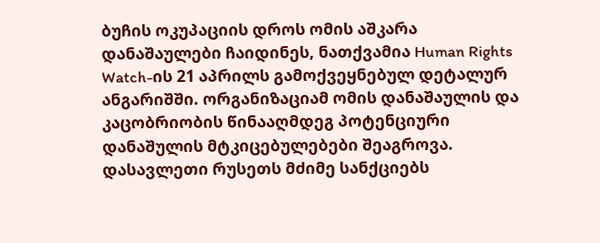ბუჩის ოკუპაციის დროს ომის აშკარა დანაშაულები ჩაიდინეს, ნათქვამია Human Rights Watch-ის 21 აპრილს გამოქვეყნებულ დეტალურ ანგარიშში. ორგანიზაციამ ომის დანაშაულის და კაცობრიობის წინააღმდეგ პოტენციური დანაშულის მტკიცებულებები შეაგროვა. დასავლეთი რუსეთს მძიმე სანქციებს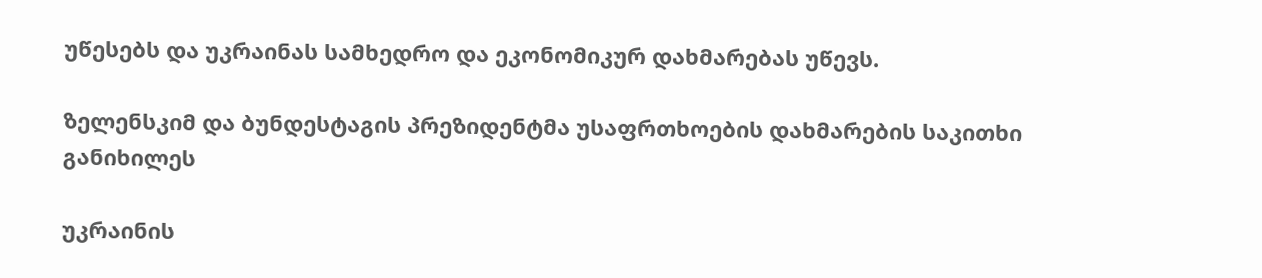უწესებს და უკრაინას სამხედრო და ეკონომიკურ დახმარებას უწევს.

ზელენსკიმ და ბუნდესტაგის პრეზიდენტმა უსაფრთხოების დახმარების საკითხი განიხილეს

უკრაინის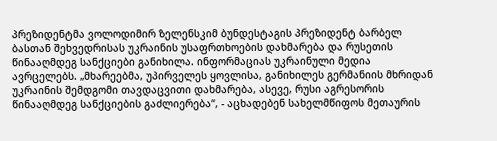პრეზიდენტმა ვოლოდიმირ ზელენსკიმ ბუნდესტაგის პრეზიდენტ ბარბელ ბასთან შეხვედრისას უკრაინის უსაფრთხოების დახმარება და რუსეთის წინააღმდეგ სანქციები განიხილა. ინფორმაციას უკრაინული მედია ავრცელებს. „მხარეებმა, უპირველეს ყოვლისა, განიხილეს გერმანიის მხრიდან უკრაინის შემდგომი თავდაცვითი დახმარება, ასევე, რუსი აგრესორის წინააღმდეგ სანქციების გაძლიერება“, - აცხადებენ სახელმწიფოს მეთაურის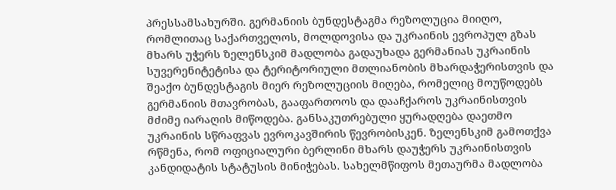პრესსამსახურში. გერმანიის ბუნდესტაგმა რეზოლუცია მიიღო, რომლითაც საქართველოს, მოლდოვისა და უკრაინის ევროპულ გზას მხარს უჭერს ზელენსკიმ მადლობა გადაუხადა გერმანიას უკრაინის სუვერენიტეტისა და ტერიტორიული მთლიანობის მხარდაჭერისთვის და შეაქო ბუნდესტაგის მიერ რეზოლუციის მიღება, რომელიც მოუწოდებს გერმანიის მთავრობას, გააფართოოს და დააჩქაროს უკრაინისთვის მძიმე იარაღის მიწოდება. განსაკუთრებული ყურადღება დაეთმო უკრაინის სწრაფვას ევროკავშირის წევრობისკენ. ზელენსკიმ გამოთქვა რწმენა, რომ ოფიციალური ბერლინი მხარს დაუჭერს უკრაინისთვის კანდიდატის სტატუსის მინიჭებას. სახელმწიფოს მეთაურმა მადლობა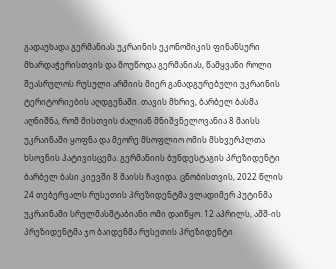გადაუხადა გერმანიას უკრაინის ეკონომიკის ფინანსური მხარდაჭერისთვის და მოუწოდა გერმანიას, წამყვანი როლი შეასრულოს რუსული არმიის მიერ განადგურებული უკრაინის ტერიტორიების აღდგენაში. თავის მხრივ, ბარბელ ბასმა აღნიშნა, რომ მისთვის ძალიან მნიშვნელოვანია 8 მაისს უკრაინაში ყოფნა და მეორე მსოფლიო ომის მსხვერპლთა ხსოვნის პატივისცემა. გერმანიის ბუნდესტაგის პრეზიდენტი ბარბელ ბასი კიევში 8 მაისს ჩავიდა. ცნობისთვის, 2022 წლის 24 თებერვალს რუსეთის პრეზიდენტმა ვლადიმერ პუტინმა უკრაინაში სრულმასშტაბიანი ომი დაიწყო. 12 აპრილს, აშშ-ის პრეზიდენტმა ჯო ბაიდენმა რუსეთის პრეზიდენტი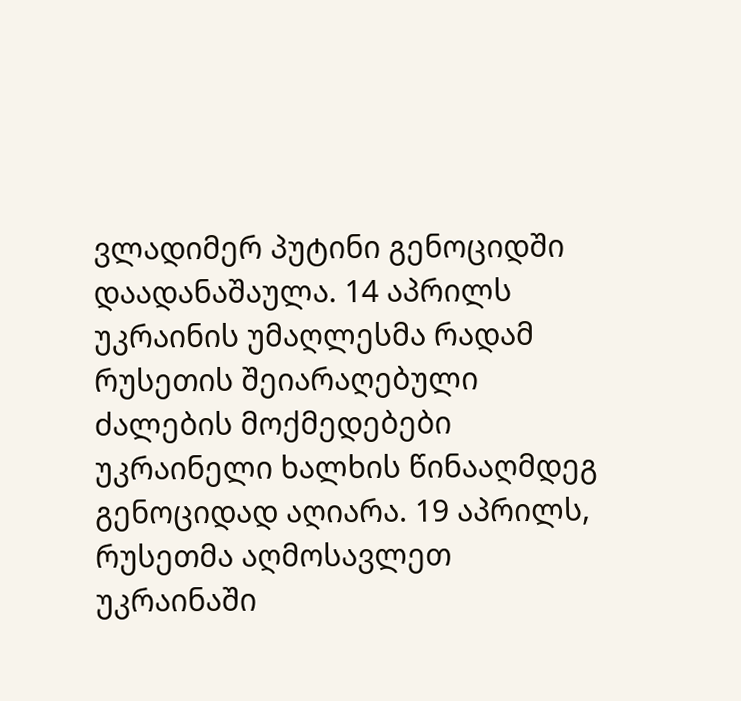ვლადიმერ პუტინი გენოციდში დაადანაშაულა. 14 აპრილს უკრაინის უმაღლესმა რადამ რუსეთის შეიარაღებული ძალების მოქმედებები უკრაინელი ხალხის წინააღმდეგ გენოციდად აღიარა. 19 აპრილს, რუსეთმა აღმოსავლეთ უკრაინაში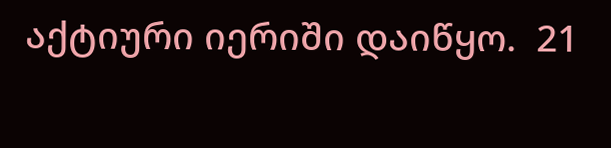აქტიური იერიში დაიწყო.  21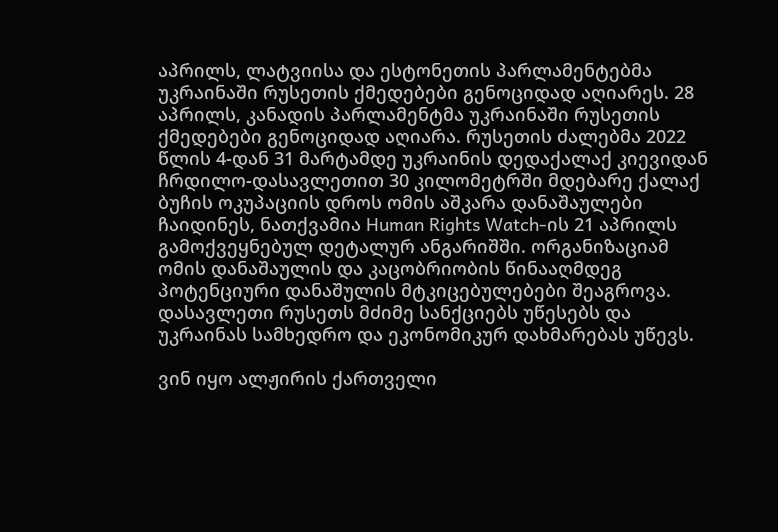აპრილს, ლატვიისა და ესტონეთის პარლამენტებმა უკრაინაში რუსეთის ქმედებები გენოციდად აღიარეს. 28 აპრილს, კანადის პარლამენტმა უკრაინაში რუსეთის ქმედებები გენოციდად აღიარა. რუსეთის ძალებმა 2022 წლის 4-დან 31 მარტამდე უკრაინის დედაქალაქ კიევიდან ჩრდილო-დასავლეთით 30 კილომეტრში მდებარე ქალაქ ბუჩის ოკუპაციის დროს ომის აშკარა დანაშაულები ჩაიდინეს, ნათქვამია Human Rights Watch-ის 21 აპრილს გამოქვეყნებულ დეტალურ ანგარიშში. ორგანიზაციამ ომის დანაშაულის და კაცობრიობის წინააღმდეგ პოტენციური დანაშულის მტკიცებულებები შეაგროვა. დასავლეთი რუსეთს მძიმე სანქციებს უწესებს და უკრაინას სამხედრო და ეკონომიკურ დახმარებას უწევს.

ვინ იყო ალჟირის ქართველი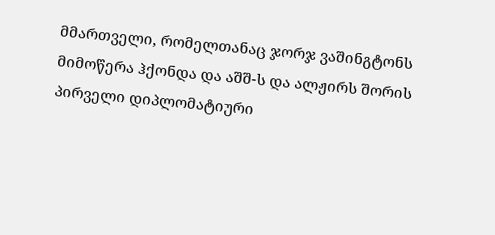მმართველი, რომელთანაც ჯორჯ ვაშინგტონს მიმოწერა ჰქონდა და აშშ-ს და ალჟირს შორის პირველი დიპლომატიური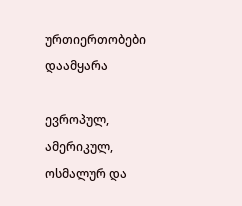ურთიერთობები დაამყარა

ევროპულ, ამერიკულ, ოსმალურ და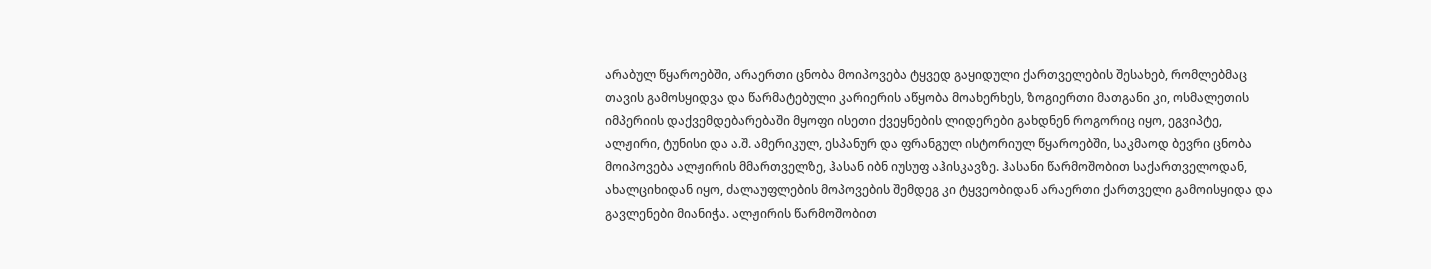არაბულ წყაროებში, არაერთი ცნობა მოიპოვება ტყვედ გაყიდული ქართველების შესახებ, რომლებმაც თავის გამოსყიდვა და წარმატებული კარიერის აწყობა მოახერხეს, ზოგიერთი მათგანი კი, ოსმალეთის იმპერიის დაქვემდებარებაში მყოფი ისეთი ქვეყნების ლიდერები გახდნენ როგორიც იყო, ეგვიპტე, ალჟირი, ტუნისი და ა.შ. ამერიკულ, ესპანურ და ფრანგულ ისტორიულ წყაროებში, საკმაოდ ბევრი ცნობა მოიპოვება ალჟირის მმართველზე, ჰასან იბნ იუსუფ აჰისკავზე. ჰასანი წარმოშობით საქართველოდან, ახალციხიდან იყო, ძალაუფლების მოპოვების შემდეგ კი ტყვეობიდან არაერთი ქართველი გამოისყიდა და გავლენები მიანიჭა. ალჟირის წარმოშობით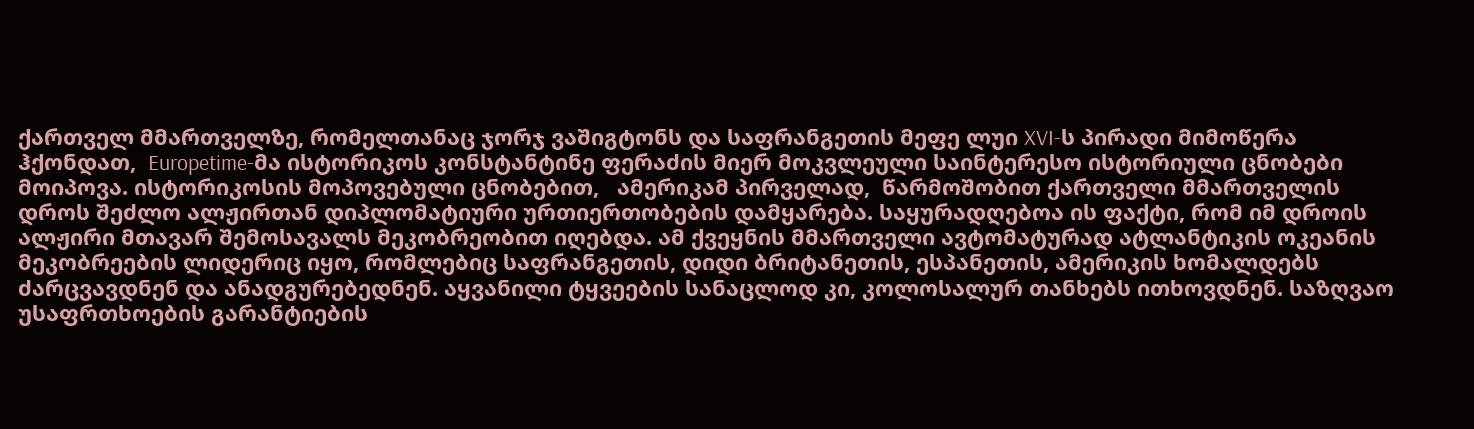ქართველ მმართველზე, რომელთანაც ჯორჯ ვაშიგტონს და საფრანგეთის მეფე ლუი XVI-ს პირადი მიმოწერა ჰქონდათ,  Europetime-მა ისტორიკოს კონსტანტინე ფერაძის მიერ მოკვლეული საინტერესო ისტორიული ცნობები მოიპოვა. ისტორიკოსის მოპოვებული ცნობებით,   ამერიკამ პირველად,  წარმოშობით ქართველი მმართველის დროს შეძლო ალჟირთან დიპლომატიური ურთიერთობების დამყარება. საყურადღებოა ის ფაქტი, რომ იმ დროის ალჟირი მთავარ შემოსავალს მეკობრეობით იღებდა. ამ ქვეყნის მმართველი ავტომატურად ატლანტიკის ოკეანის მეკობრეების ლიდერიც იყო, რომლებიც საფრანგეთის, დიდი ბრიტანეთის, ესპანეთის, ამერიკის ხომალდებს ძარცვავდნენ და ანადგურებედნენ. აყვანილი ტყვეების სანაცლოდ კი, კოლოსალურ თანხებს ითხოვდნენ. საზღვაო უსაფრთხოების გარანტიების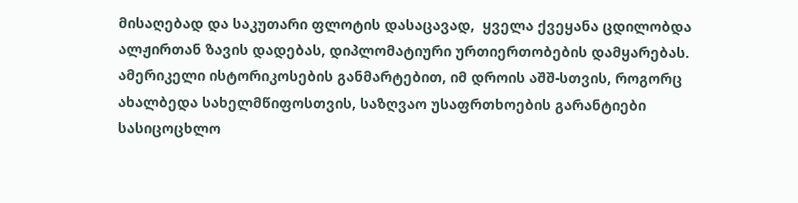მისაღებად და საკუთარი ფლოტის დასაცავად,  ყველა ქვეყანა ცდილობდა ალჟირთან ზავის დადებას, დიპლომატიური ურთიერთობების დამყარებას. ამერიკელი ისტორიკოსების განმარტებით, იმ დროის აშშ-სთვის, როგორც ახალბედა სახელმწიფოსთვის, საზღვაო უსაფრთხოების გარანტიები სასიცოცხლო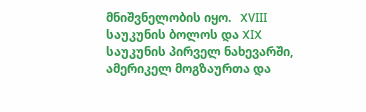მნიშვნელობის იყო.   XVIII საუკუნის ბოლოს და XIX საუკუნის პირველ ნახევარში, ამერიკელ მოგზაურთა და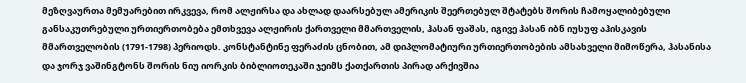მეზღვაურთა მემუარებით ირკვევა, რომ ალჟირსა და ახლად დაარსებულ ამერიკის შეერთებულ შტატებს შორის ჩამოყალიბებული განსაკუთრებული ურთიერთობება ემთხვევა ალჟირის ქართველი მმართველის, ჰასან ფაშას, იგივე ჰასან იბნ იუსუფ აჰისკავის მმართველობის (1791-1798) პერიოდს. კონსტანტინე ფერაძის ცნობით, ამ დიპლომატიური ურთიერთობების ამსახველი მიმოწერა, ჰასანისა და ჯორჯ ვაშინგტონს შორის ნიუ იორკის ბიბლიოთეკაში ჯეიმს ქათქართის პირად არქივშია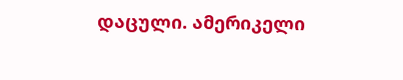დაცული. ამერიკელი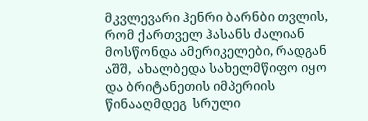მკვლევარი ჰენრი ბარნბი თვლის, რომ ქართველ ჰასანს ძალიან მოსწონდა ამერიკელები, რადგან აშშ,  ახალბედა სახელმწიფო იყო და ბრიტანეთის იმპერიის წინააღმდეგ  სრული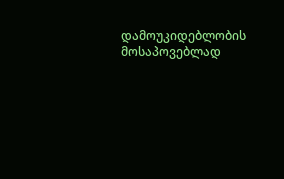დამოუკიდებლობის მოსაპოვებლად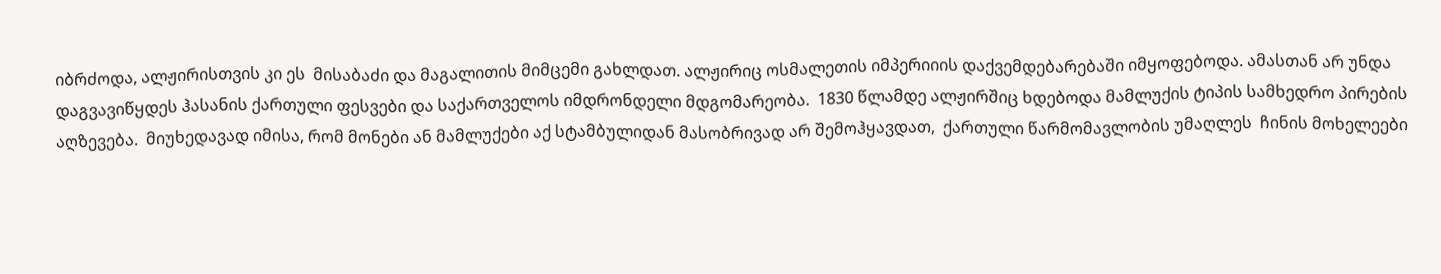იბრძოდა, ალჟირისთვის კი ეს  მისაბაძი და მაგალითის მიმცემი გახლდათ. ალჟირიც ოსმალეთის იმპერიიის დაქვემდებარებაში იმყოფებოდა. ამასთან არ უნდა დაგვავიწყდეს ჰასანის ქართული ფესვები და საქართველოს იმდრონდელი მდგომარეობა.  1830 წლამდე ალჟირშიც ხდებოდა მამლუქის ტიპის სამხედრო პირების აღზევება.  მიუხედავად იმისა, რომ მონები ან მამლუქები აქ სტამბულიდან მასობრივად არ შემოჰყავდათ,  ქართული წარმომავლობის უმაღლეს  ჩინის მოხელეები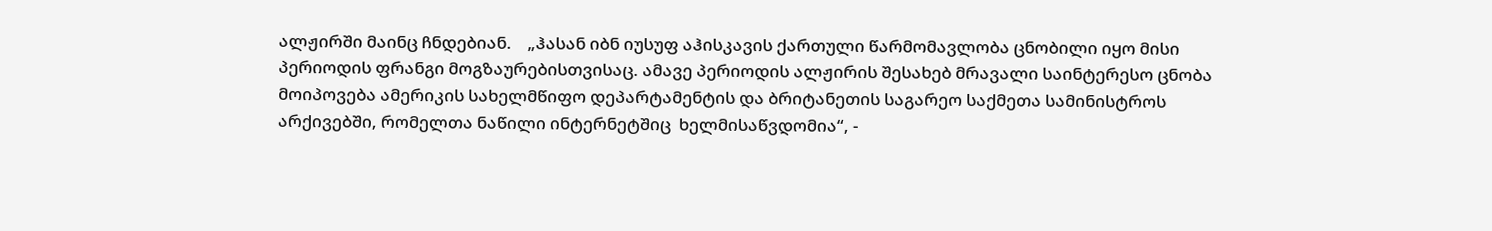ალჟირში მაინც ჩნდებიან.    „ჰასან იბნ იუსუფ აჰისკავის ქართული წარმომავლობა ცნობილი იყო მისი პერიოდის ფრანგი მოგზაურებისთვისაც. ამავე პერიოდის ალჟირის შესახებ მრავალი საინტერესო ცნობა მოიპოვება ამერიკის სახელმწიფო დეპარტამენტის და ბრიტანეთის საგარეო საქმეთა სამინისტროს არქივებში, რომელთა ნაწილი ინტერნეტშიც  ხელმისაწვდომია“, -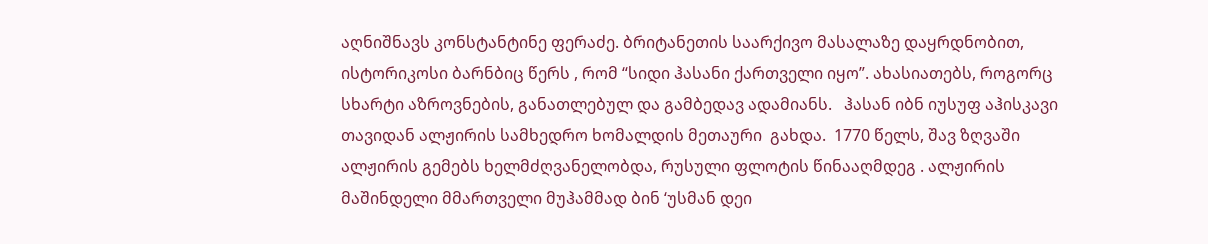აღნიშნავს კონსტანტინე ფერაძე. ბრიტანეთის საარქივო მასალაზე დაყრდნობით, ისტორიკოსი ბარნბიც წერს , რომ “სიდი ჰასანი ქართველი იყო”. ახასიათებს, როგორც სხარტი აზროვნების, განათლებულ და გამბედავ ადამიანს.   ჰასან იბნ იუსუფ აჰისკავი თავიდან ალჟირის სამხედრო ხომალდის მეთაური  გახდა.  1770 წელს, შავ ზღვაში ალჟირის გემებს ხელმძღვანელობდა, რუსული ფლოტის წინააღმდეგ . ალჟირის მაშინდელი მმართველი მუჰამმად ბინ ‘უსმან დეი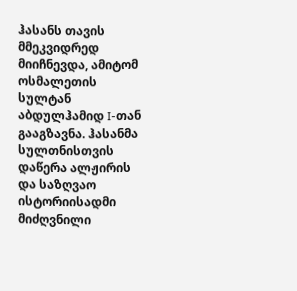ჰასანს თავის მმეკვიდრედ მიიჩნევდა, ამიტომ ოსმალეთის სულტან აბდულჰამიდ I-თან გააგზავნა. ჰასანმა სულთნისთვის დაწერა ალჟირის და საზღვაო ისტორიისადმი მიძღვნილი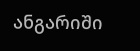ანგარიში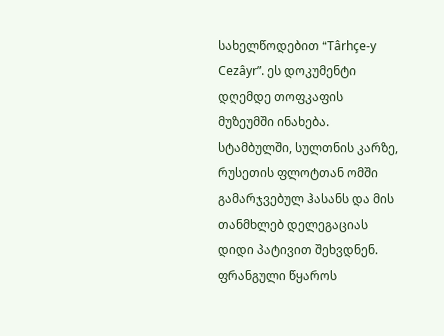სახელწოდებით “Târhçe-y Cezâyr”. ეს დოკუმენტი დღემდე თოფკაფის მუზეუმში ინახება. სტამბულში, სულთნის კარზე, რუსეთის ფლოტთან ომში გამარჯვებულ ჰასანს და მის თანმხლებ დელეგაციას დიდი პატივით შეხვდნენ. ფრანგული წყაროს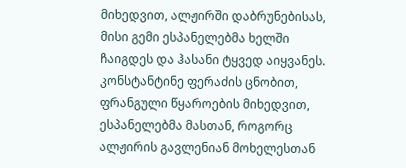მიხედვით, ალჟირში დაბრუნებისას, მისი გემი ესპანელებმა ხელში ჩაიგდეს და ჰასანი ტყვედ აიყვანეს. კონსტანტინე ფერაძის ცნობით,  ფრანგული წყაროების მიხედვით, ესპანელებმა მასთან, როგორც ალჟირის გავლენიან მოხელესთან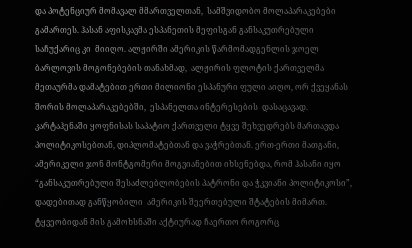და პოტენციურ მომავალ მმართველთან,  სამშვიდობო მოლაპარაკებები გამართეს. ჰასან აფისკავმა ესპანეთის მეფისგან განსაკუთრებული საჩუქარიც კი  მიიღო. ალჟირში ამერიკის წარმომადგენლის ჯოელ ბარლოვის მოგონებების თანახმად,  ალჟირის ფლოტის ქართველმა მეთაურმა დამატებით ერთი მილიონი ესპანური ფული აიღო, ორ ქვეყანას შორის მოლაპარაკებებში,  ესპანელთა ინტერესების  დასაცავად. კარტაჰენაში ყოფნისას საპატიო ქართველი ტყვე შეხვედრებს მართავდა პოლიტიკოსებთან, დიპლომატებთან და ვაჭრებთან. ერთ-ერთი მათგანი, ამერიკელი ჯონ მონტგომერი მოგვიანებით იხსენებდა, რომ ჰასანი იყო “განსაკუთრებული შესაძლებლობების პატრონი და ჭკვიანი პოლიტიკოსი”, დადებითად განწყობილი  ამერიკის შეერთებული შტატების მიმართ. ტყვეობიდან მის გამოხსნაში აქტიურად ჩაერთო როგორც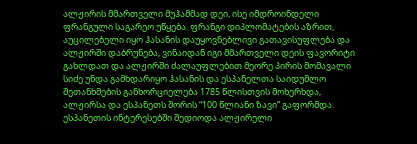ალჟირის მმართველი მუჰამმად დეი, ისე იმდროინდელი ფრანგული საგარეო უწყება. ფრანგი დიპლომატების აზრით, აუცილებელი იყო ჰასანის დაუყოვნებლივი გათავისუფლება და ალჟირში დაბრუნება, ვინაიდან იგი მმართველი დეის ფავორიტი გახლდათ და ალჟირში ძალაუფლებით მეორე პირის მომავალი სიძე უნდა გამხდარიყო ჰასანის და ესპანელთა საიდუმლო შეთანხმების განხორციელება 1785 წლისთვის მოხერხდა, ალჟირსა და ესპანეთს შორის “100 წლიანი ზავი” გაფორმდა. ესპანეთის ინტერესებში შედიოდა ალჟირელი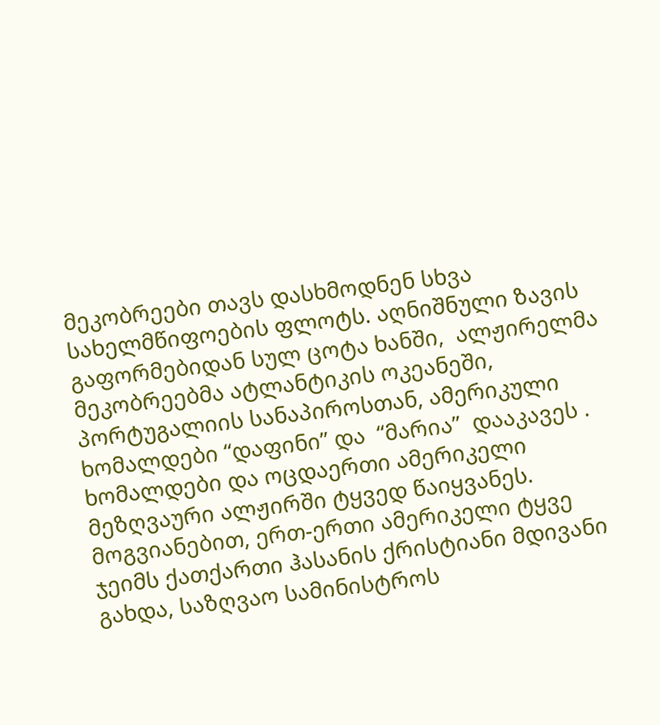მეკობრეები თავს დასხმოდნენ სხვა სახელმწიფოების ფლოტს. აღნიშნული ზავის გაფორმებიდან სულ ცოტა ხანში,  ალჟირელმა მეკობრეებმა ატლანტიკის ოკეანეში, პორტუგალიის სანაპიროსთან, ამერიკული ხომალდები “დაფინი” და  “მარია”  დააკავეს . ხომალდები და ოცდაერთი ამერიკელი მეზღვაური ალჟირში ტყვედ წაიყვანეს. მოგვიანებით, ერთ-ერთი ამერიკელი ტყვე ჯეიმს ქათქართი ჰასანის ქრისტიანი მდივანი გახდა, საზღვაო სამინისტროს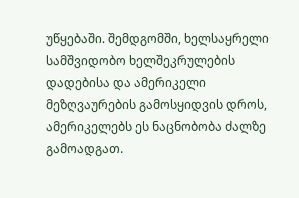უწყებაში. შემდგომში, ხელსაყრელი სამშვიდობო ხელშეკრულების დადებისა და ამერიკელი მეზღვაურების გამოსყიდვის დროს, ამერიკელებს ეს ნაცნობობა ძალზე გამოადგათ.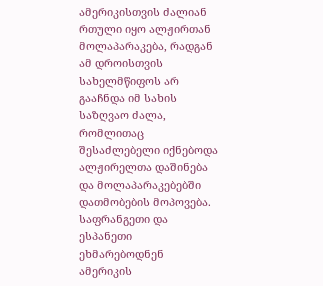ამერიკისთვის ძალიან რთული იყო ალჟირთან მოლაპარაკება, რადგან ამ დროისთვის სახელმწიფოს არ გააჩნდა იმ სახის საზღვაო ძალა, რომლითაც შესაძლებელი იქნებოდა ალჟირელთა დაშინება და მოლაპარაკებებში დათმობების მოპოვება. საფრანგეთი და ესპანეთი ეხმარებოდნენ ამერიკის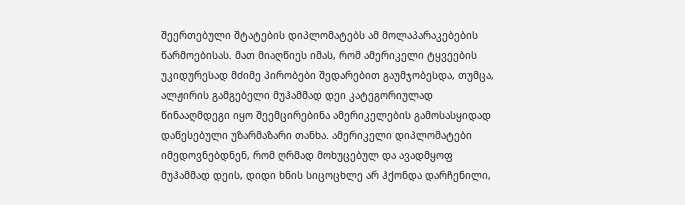შეერთებული შტატების დიპლომატებს ამ მოლაპარაკებების წარმოებისას. მათ მიაღწიეს იმას, რომ ამერიკელი ტყვეების უკიდურესად მძიმე პირობები შედარებით გაუმჯობესდა, თუმცა, ალჟირის გამგებელი მუჰამმად დეი კატეგორიულად წინააღმდეგი იყო შეემცირებინა ამერიკელების გამოსასყიდად დაწესებული უზარმაზარი თანხა. ამერიკელი დიპლომატები იმედოვნებდნენ, რომ ღრმად მოხუცებულ და ავადმყოფ მუჰამმად დეის, დიდი ხნის სიცოცხლე არ ჰქონდა დარჩენილი,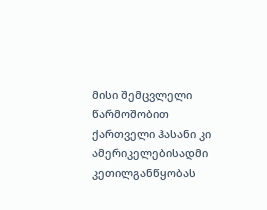მისი შემცვლელი წარმოშობით ქართველი ჰასანი კი ამერიკელებისადმი კეთილგანწყობას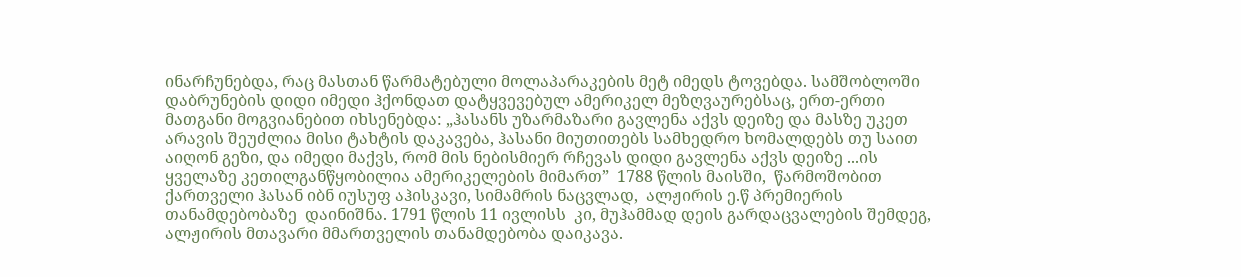ინარჩუნებდა, რაც მასთან წარმატებული მოლაპარაკების მეტ იმედს ტოვებდა. სამშობლოში დაბრუნების დიდი იმედი ჰქონდათ დატყვევებულ ამერიკელ მეზღვაურებსაც, ერთ-ერთი მათგანი მოგვიანებით იხსენებდა: „ჰასანს უზარმაზარი გავლენა აქვს დეიზე და მასზე უკეთ არავის შეუძლია მისი ტახტის დაკავება, ჰასანი მიუთითებს სამხედრო ხომალდებს თუ საით აიღონ გეზი, და იმედი მაქვს, რომ მის ნებისმიერ რჩევას დიდი გავლენა აქვს დეიზე ...ის ყველაზე კეთილგანწყობილია ამერიკელების მიმართ”  1788 წლის მაისში,  წარმოშობით ქართველი ჰასან იბნ იუსუფ აჰისკავი, სიმამრის ნაცვლად,  ალჟირის ე.წ პრემიერის თანამდებობაზე  დაინიშნა. 1791 წლის 11 ივლისს  კი, მუჰამმად დეის გარდაცვალების შემდეგ, ალჟირის მთავარი მმართველის თანამდებობა დაიკავა.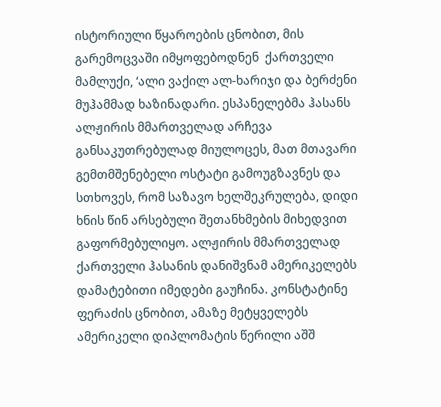ისტორიული წყაროების ცნობით, მის გარემოცვაში იმყოფებოდნენ  ქართველი მამლუქი, ‘ალი ვაქილ ალ-ხარიჯი და ბერძენი მუჰამმად ხაზინადარი. ესპანელებმა ჰასანს ალჟირის მმართველად არჩევა განსაკუთრებულად მიულოცეს, მათ მთავარი გემთმშენებელი ოსტატი გამოუგზავნეს და სთხოვეს, რომ საზავო ხელშეკრულება, დიდი ხნის წინ არსებული შეთანხმების მიხედვით გაფორმებულიყო. ალჟირის მმართველად ქართველი ჰასანის დანიშვნამ ამერიკელებს დამატებითი იმედები გაუჩინა. კონსტატინე ფერაძის ცნობით, ამაზე მეტყველებს ამერიკელი დიპლომატის წერილი აშშ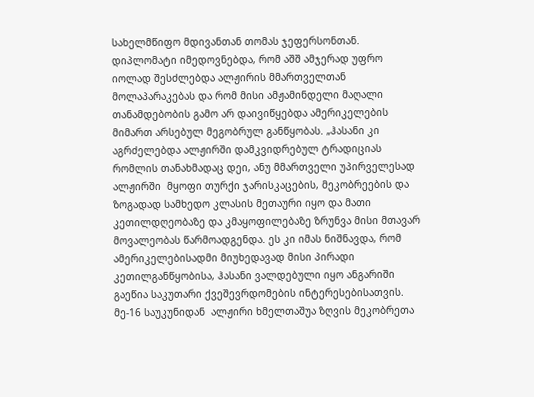სახელმწიფო მდივანთან თომას ჯეფერსონთან. დიპლომატი იმედოვნებდა, რომ აშშ ამჯერად უფრო იოლად შესძლებდა ალჟირის მმართველთან მოლაპარაკებას და რომ მისი ამჟამინდელი მაღალი თანამდებობის გამო არ დაივიწყებდა ამერიკელების მიმართ არსებულ მეგობრულ განწყობას. „ჰასანი კი აგრძელებდა ალჟირში დამკვიდრებულ ტრადიციას რომლის თანახმადაც დეი, ანუ მმართველი უპირველესად ალჟირში  მყოფი თურქი ჯარისკაცების, მეკობრეების და ზოგადად სამხედო კლასის მეთაური იყო და მათი კეთილდღეობაზე და კმაყოფილებაზე ზრუნვა მისი მთავარ მოვალეობას წარმოადგენდა. ეს კი იმას ნიშნავდა, რომ ამერიკელებისადმი მიუხედავად მისი პირადი კეთილგანწყობისა, ჰასანი ვალდებული იყო ანგარიში გაეწია საკუთარი ქვეშევრდომების ინტერესებისათვის. მე-16 საუკუნიდან  ალჟირი ხმელთაშუა ზღვის მეკობრეთა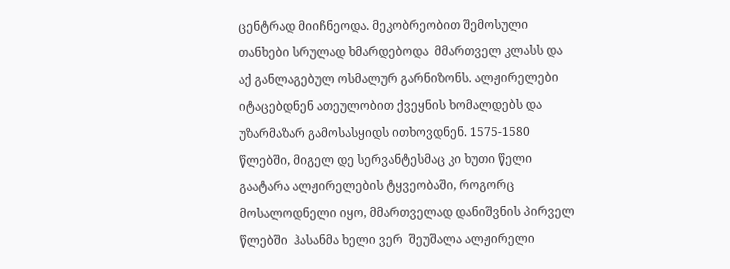ცენტრად მიიჩნეოდა. მეკობრეობით შემოსული თანხები სრულად ხმარდებოდა  მმართველ კლასს და აქ განლაგებულ ოსმალურ გარნიზონს. ალჟირელები იტაცებდნენ ათეულობით ქვეყნის ხომალდებს და  უზარმაზარ გამოსასყიდს ითხოვდნენ. 1575-1580 წლებში, მიგელ დე სერვანტესმაც კი ხუთი წელი  გაატარა ალჟირელების ტყვეობაში, როგორც მოსალოდნელი იყო, მმართველად დანიშვნის პირველ წლებში  ჰასანმა ხელი ვერ  შეუშალა ალჟირელი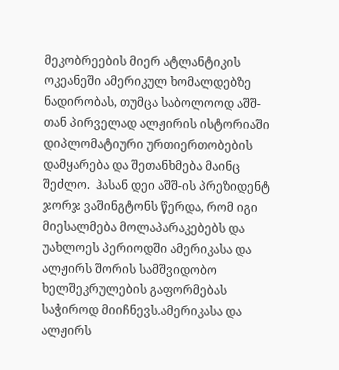მეკობრეების მიერ ატლანტიკის ოკეანეში ამერიკულ ხომალდებზე ნადირობას, თუმცა საბოლოოდ აშშ-თან პირველად ალჟირის ისტორიაში დიპლომატიური ურთიერთობების დამყარება და შეთანხმება მაინც შეძლო.  ჰასან დეი აშშ-ის პრეზიდენტ ჯორჯ ვაშინგტონს წერდა, რომ იგი მიესალმება მოლაპარაკებებს და უახლოეს პერიოდში ამერიკასა და ალჟირს შორის სამშვიდობო ხელშეკრულების გაფორმებას საჭიროდ მიიჩნევს.ამერიკასა და ალჟირს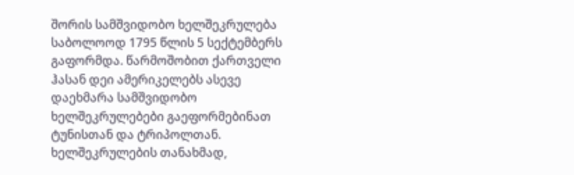შორის სამშვიდობო ხელშეკრულება საბოლოოდ 1795 წლის 5 სექტემბერს გაფორმდა. წარმოშობით ქართველი ჰასან დეი ამერიკელებს ასევე დაეხმარა სამშვიდობო ხელშეკრულებები გაეფორმებინათ  ტუნისთან და ტრიპოლთან. ხელშეკრულების თანახმად,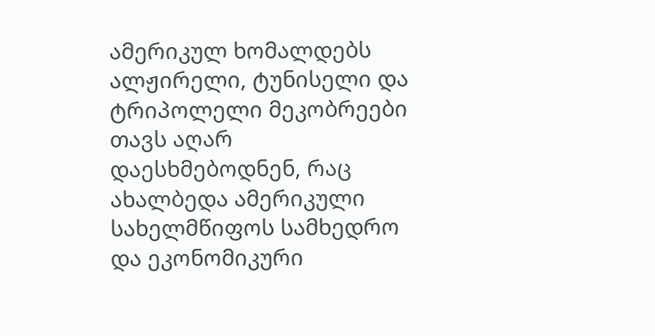ამერიკულ ხომალდებს ალჟირელი, ტუნისელი და ტრიპოლელი მეკობრეები თავს აღარ დაესხმებოდნენ, რაც ახალბედა ამერიკული სახელმწიფოს სამხედრო და ეკონომიკური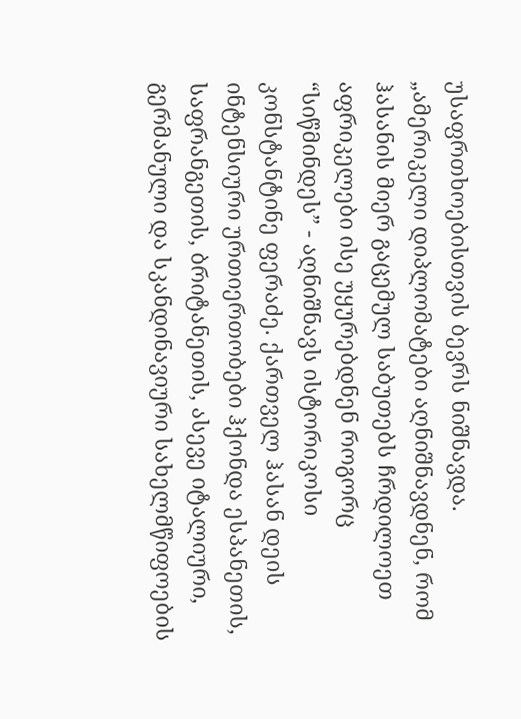უსაფრთხოებისთვის ბევრს ნიშნავდა. „ამერიკელი დიპლომატები აღნიშნავდნენ, რომ ჰასანის მიერ გაცემულ საბუთებს ჩრდილოეთ აფრიკელები ისე უყურებდნენ როგორც “სიწმინდეს” - აღნიშნავს ისტორიკოსი კონსტანტინე ფერაძე. ქართველ ჰასან დეის ინტენსიური ურთიერთობები ჰქონდა ესპანეთის, საფრანგეთის, ბრიტანეთის, ასევე იტალიური, გერმანული და სკანდინავიური სახელმწიფოების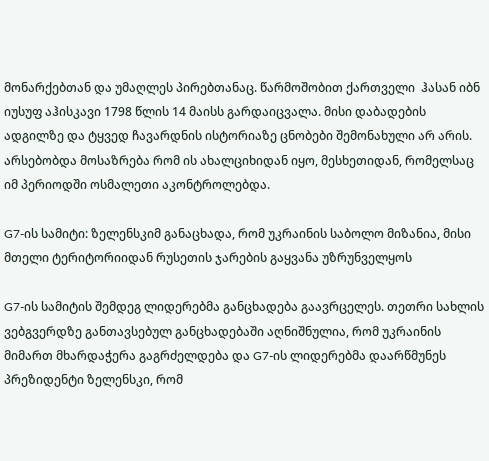მონარქებთან და უმაღლეს პირებთანაც. წარმოშობით ქართველი  ჰასან იბნ იუსუფ აჰისკავი 1798 წლის 14 მაისს გარდაიცვალა. მისი დაბადების ადგილზე და ტყვედ ჩავარდნის ისტორიაზე ცნობები შემონახული არ არის. არსებობდა მოსაზრება რომ ის ახალციხიდან იყო, მესხეთიდან, რომელსაც იმ პერიოდში ოსმალეთი აკონტროლებდა.

G7-ის სამიტი: ზელენსკიმ განაცხადა, რომ უკრაინის საბოლო მიზანია, მისი მთელი ტერიტორიიდან რუსეთის ჯარების გაყვანა უზრუნველყოს

G7-ის სამიტის შემდეგ ლიდერებმა განცხადება გაავრცელეს. თეთრი სახლის ვებგვერდზე განთავსებულ განცხადებაში აღნიშნულია, რომ უკრაინის მიმართ მხარდაჭერა გაგრძელდება და G7-ის ლიდერებმა დაარწმუნეს პრეზიდენტი ზელენსკი, რომ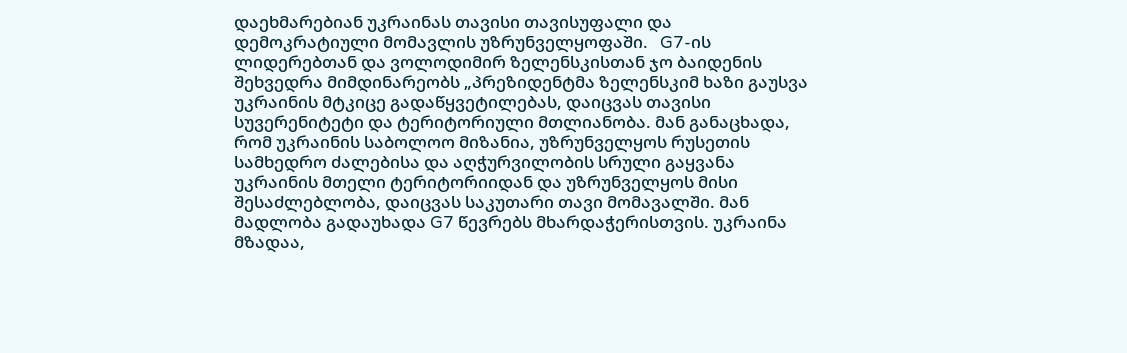დაეხმარებიან უკრაინას თავისი თავისუფალი და დემოკრატიული მომავლის უზრუნველყოფაში.   G7-ის ლიდერებთან და ვოლოდიმირ ზელენსკისთან ჯო ბაიდენის შეხვედრა მიმდინარეობს „პრეზიდენტმა ზელენსკიმ ხაზი გაუსვა უკრაინის მტკიცე გადაწყვეტილებას, დაიცვას თავისი სუვერენიტეტი და ტერიტორიული მთლიანობა. მან განაცხადა, რომ უკრაინის საბოლოო მიზანია, უზრუნველყოს რუსეთის სამხედრო ძალებისა და აღჭურვილობის სრული გაყვანა უკრაინის მთელი ტერიტორიიდან და უზრუნველყოს მისი შესაძლებლობა, დაიცვას საკუთარი თავი მომავალში. მან მადლობა გადაუხადა G7 წევრებს მხარდაჭერისთვის. უკრაინა მზადაა,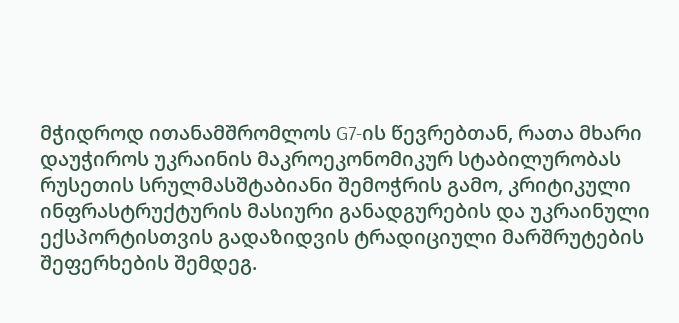მჭიდროდ ითანამშრომლოს G7-ის წევრებთან, რათა მხარი დაუჭიროს უკრაინის მაკროეკონომიკურ სტაბილურობას რუსეთის სრულმასშტაბიანი შემოჭრის გამო, კრიტიკული ინფრასტრუქტურის მასიური განადგურების და უკრაინული ექსპორტისთვის გადაზიდვის ტრადიციული მარშრუტების შეფერხების შემდეგ.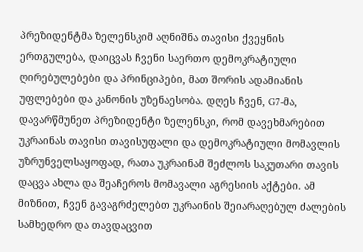პრეზიდენტმა ზელენსკიმ აღნიშნა თავისი ქვეყნის ერთგულება, დაიცვას ჩვენი საერთო დემოკრატიული ღირებულებები და პრინციპები, მათ შორის ადამიანის უფლებები და კანონის უზენაესობა. დღეს ჩვენ, G7-მა, დავარწმუნეთ პრეზიდენტი ზელენსკი, რომ დავეხმარებით უკრაინას თავისი თავისუფალი და დემოკრატიული მომავლის უზრუნველსაყოფად, რათა უკრაინამ შეძლოს საკუთარი თავის დაცვა ახლა და შეაჩეროს მომავალი აგრესიის აქტები. ამ მიზნით, ჩვენ გავაგრძელებთ უკრაინის შეიარაღებულ ძალების სამხედრო და თავდაცვით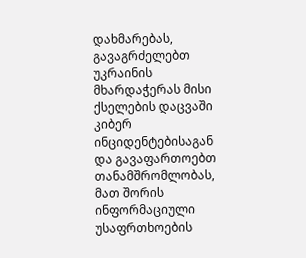დახმარებას, გავაგრძელებთ უკრაინის მხარდაჭერას მისი ქსელების დაცვაში კიბერ ინციდენტებისაგან და გავაფართოებთ თანამშრომლობას, მათ შორის ინფორმაციული უსაფრთხოების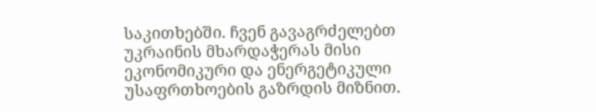საკითხებში. ჩვენ გავაგრძელებთ უკრაინის მხარდაჭერას მისი ეკონომიკური და ენერგეტიკული უსაფრთხოების გაზრდის მიზნით.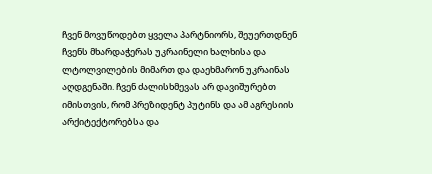ჩვენ მოვუწოდებთ ყველა პარტნიორს, შეუერთდნენ ჩვენს მხარდაჭერას უკრაინელი ხალხისა და ლტოლვილების მიმართ და დაეხმარონ უკრაინას აღდგენაში. ჩვენ ძალისხმევას არ დავიშურებთ იმისთვის, რომ პრეზიდენტ პუტინს და ამ აგრესიის არქიტექტორებსა და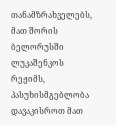თანამზრახველებს, მათ შორის ბელორუსში ლუკაშენკოს რეჟიმს, პასუხისმგებლობა დავაკისროთ მათ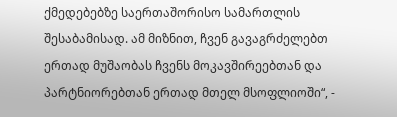ქმედებებზე საერთაშორისო სამართლის შესაბამისად. ამ მიზნით, ჩვენ გავაგრძელებთ ერთად მუშაობას ჩვენს მოკავშირეებთან და პარტნიორებთან ერთად მთელ მსოფლიოში“, -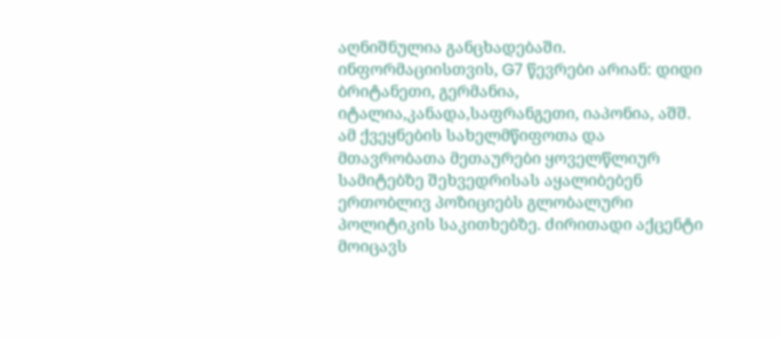აღნიშნულია განცხადებაში. ინფორმაციისთვის, G7 წევრები არიან: დიდი ბრიტანეთი, გერმანია, იტალია,კანადა,საფრანგეთი, იაპონია, აშშ. ამ ქვეყნების სახელმწიფოთა და მთავრობათა მეთაურები ყოველწლიურ სამიტებზე შეხვედრისას აყალიბებენ ერთობლივ პოზიციებს გლობალური პოლიტიკის საკითხებზე. ძირითადი აქცენტი მოიცავს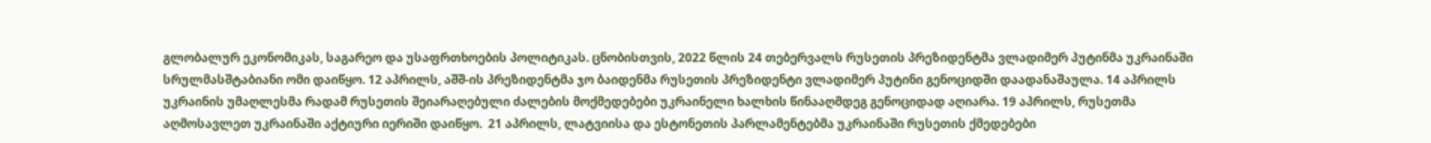გლობალურ ეკონომიკას, საგარეო და უსაფრთხოების პოლიტიკას. ცნობისთვის, 2022 წლის 24 თებერვალს რუსეთის პრეზიდენტმა ვლადიმერ პუტინმა უკრაინაში სრულმასშტაბიანი ომი დაიწყო. 12 აპრილს, აშშ-ის პრეზიდენტმა ჯო ბაიდენმა რუსეთის პრეზიდენტი ვლადიმერ პუტინი გენოციდში დაადანაშაულა. 14 აპრილს უკრაინის უმაღლესმა რადამ რუსეთის შეიარაღებული ძალების მოქმედებები უკრაინელი ხალხის წინააღმდეგ გენოციდად აღიარა. 19 აპრილს, რუსეთმა აღმოსავლეთ უკრაინაში აქტიური იერიში დაიწყო.  21 აპრილს, ლატვიისა და ესტონეთის პარლამენტებმა უკრაინაში რუსეთის ქმედებები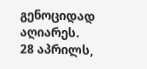გენოციდად აღიარეს. 28 აპრილს,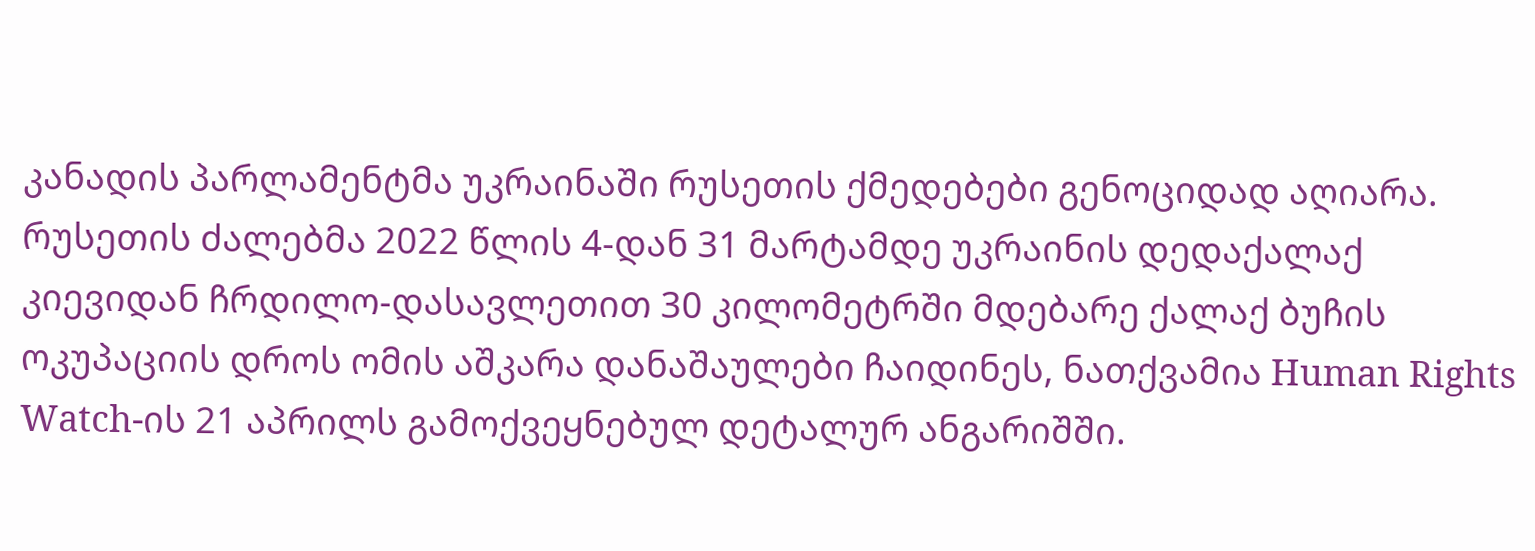კანადის პარლამენტმა უკრაინაში რუსეთის ქმედებები გენოციდად აღიარა. რუსეთის ძალებმა 2022 წლის 4-დან 31 მარტამდე უკრაინის დედაქალაქ კიევიდან ჩრდილო-დასავლეთით 30 კილომეტრში მდებარე ქალაქ ბუჩის ოკუპაციის დროს ომის აშკარა დანაშაულები ჩაიდინეს, ნათქვამია Human Rights Watch-ის 21 აპრილს გამოქვეყნებულ დეტალურ ანგარიშში.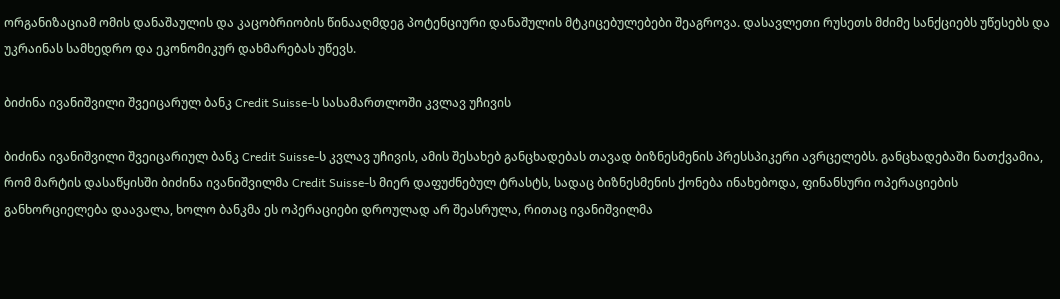ორგანიზაციამ ომის დანაშაულის და კაცობრიობის წინააღმდეგ პოტენციური დანაშულის მტკიცებულებები შეაგროვა. დასავლეთი რუსეთს მძიმე სანქციებს უწესებს და უკრაინას სამხედრო და ეკონომიკურ დახმარებას უწევს.

ბიძინა ივანიშვილი შვეიცარულ ბანკ Credit Suisse-ს სასამართლოში კვლავ უჩივის

ბიძინა ივანიშვილი შვეიცარიულ ბანკ Credit Suisse-ს კვლავ უჩივის, ამის შესახებ განცხადებას თავად ბიზნესმენის პრესსპიკერი ავრცელებს. განცხადებაში ნათქვამია, რომ მარტის დასაწყისში ბიძინა ივანიშვილმა Credit Suisse-ს მიერ დაფუძნებულ ტრასტს, სადაც ბიზნესმენის ქონება ინახებოდა, ფინანსური ოპერაციების განხორციელება დაავალა, ხოლო ბანკმა ეს ოპერაციები დროულად არ შეასრულა, რითაც ივანიშვილმა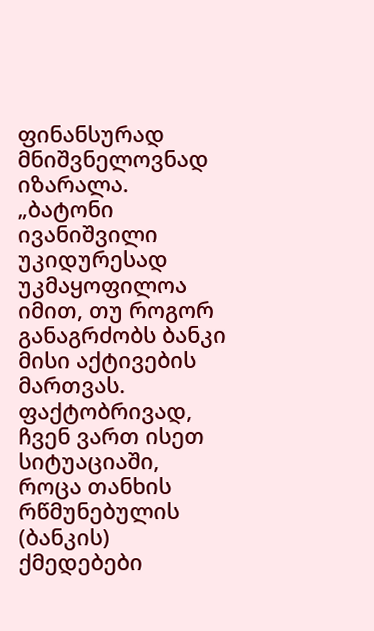ფინანსურად მნიშვნელოვნად იზარალა. „ბატონი ივანიშვილი უკიდურესად უკმაყოფილოა იმით, თუ როგორ განაგრძობს ბანკი მისი აქტივების მართვას. ფაქტობრივად, ჩვენ ვართ ისეთ სიტუაციაში, როცა თანხის რწმუნებულის (ბანკის) ქმედებები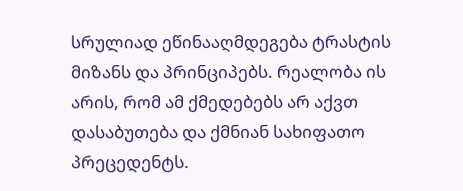სრულიად ეწინააღმდეგება ტრასტის მიზანს და პრინციპებს. რეალობა ის არის, რომ ამ ქმედებებს არ აქვთ დასაბუთება და ქმნიან სახიფათო პრეცედენტს.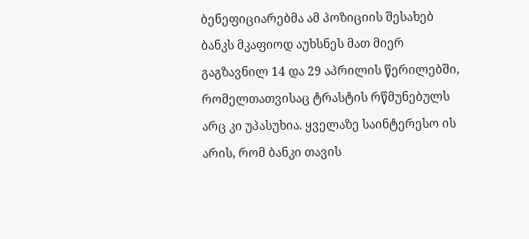ბენეფიციარებმა ამ პოზიციის შესახებ ბანკს მკაფიოდ აუხსნეს მათ მიერ გაგზავნილ 14 და 29 აპრილის წერილებში, რომელთათვისაც ტრასტის რწმუნებულს არც კი უპასუხია. ყველაზე საინტერესო ის არის, რომ ბანკი თავის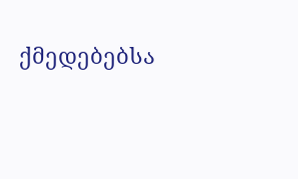ქმედებებსა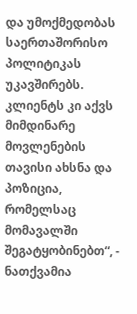და უმოქმედობას საერთაშორისო პოლიტიკას უკავშირებს. კლიენტს კი აქვს მიმდინარე მოვლენების თავისი ახსნა და პოზიცია, რომელსაც მომავალში შეგატყობინებთ“, - ნათქვამია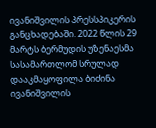ივანიშვილის პრესსპიკერის განცხადებაში. 2022 წლის 29 მარტს ბერმუდის უზენაესმა სასამართლომ სრულად დააკმაყოფილა ბიძინა ივანიშვილის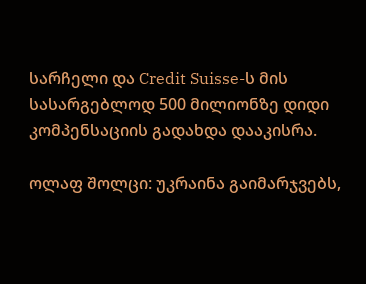სარჩელი და Credit Suisse-ს მის სასარგებლოდ 500 მილიონზე დიდი კომპენსაციის გადახდა დააკისრა.

ოლაფ შოლცი: უკრაინა გაიმარჯვებს,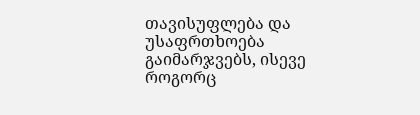თავისუფლება და უსაფრთხოება გაიმარჯვებს, ისევე როგორც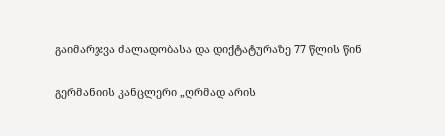გაიმარჯვა ძალადობასა და დიქტატურაზე 77 წლის წინ

გერმანიის კანცლერი „ღრმად არის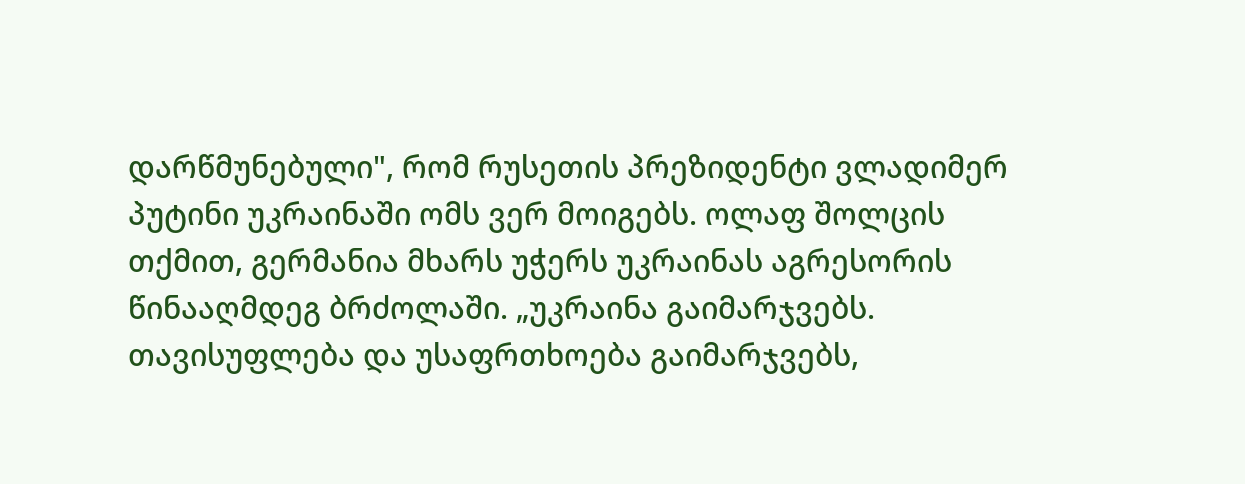დარწმუნებული", რომ რუსეთის პრეზიდენტი ვლადიმერ პუტინი უკრაინაში ომს ვერ მოიგებს. ოლაფ შოლცის თქმით, გერმანია მხარს უჭერს უკრაინას აგრესორის წინააღმდეგ ბრძოლაში. „უკრაინა გაიმარჯვებს. თავისუფლება და უსაფრთხოება გაიმარჯვებს,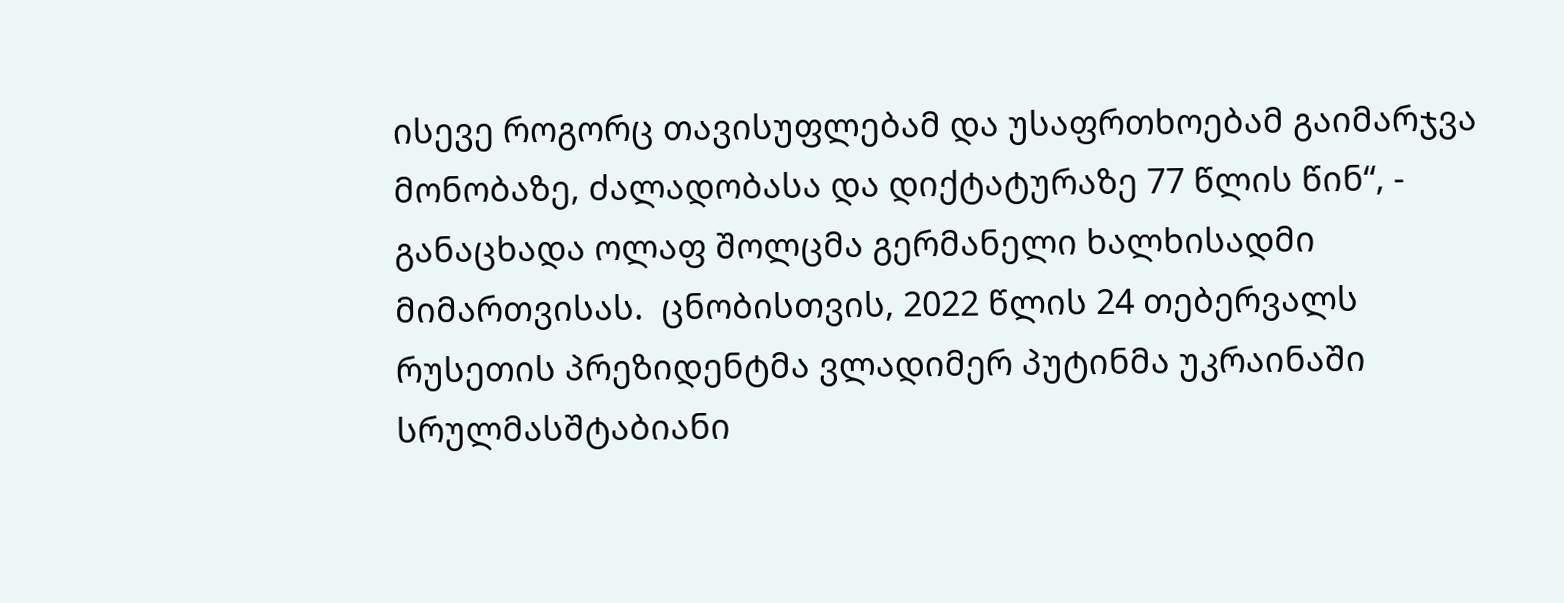ისევე როგორც თავისუფლებამ და უსაფრთხოებამ გაიმარჯვა მონობაზე, ძალადობასა და დიქტატურაზე 77 წლის წინ“, - განაცხადა ოლაფ შოლცმა გერმანელი ხალხისადმი მიმართვისას.  ცნობისთვის, 2022 წლის 24 თებერვალს რუსეთის პრეზიდენტმა ვლადიმერ პუტინმა უკრაინაში სრულმასშტაბიანი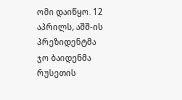ომი დაიწყო. 12 აპრილს, აშშ-ის პრეზიდენტმა ჯო ბაიდენმა რუსეთის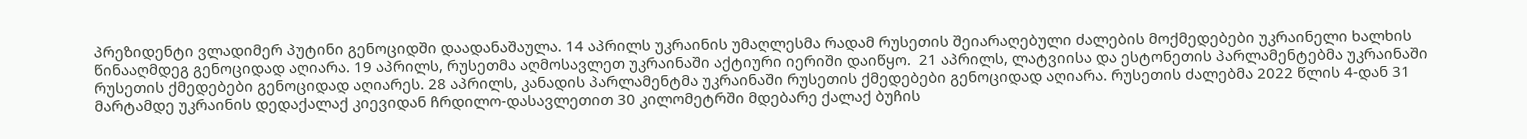პრეზიდენტი ვლადიმერ პუტინი გენოციდში დაადანაშაულა. 14 აპრილს უკრაინის უმაღლესმა რადამ რუსეთის შეიარაღებული ძალების მოქმედებები უკრაინელი ხალხის წინააღმდეგ გენოციდად აღიარა. 19 აპრილს, რუსეთმა აღმოსავლეთ უკრაინაში აქტიური იერიში დაიწყო.  21 აპრილს, ლატვიისა და ესტონეთის პარლამენტებმა უკრაინაში რუსეთის ქმედებები გენოციდად აღიარეს. 28 აპრილს, კანადის პარლამენტმა უკრაინაში რუსეთის ქმედებები გენოციდად აღიარა. რუსეთის ძალებმა 2022 წლის 4-დან 31 მარტამდე უკრაინის დედაქალაქ კიევიდან ჩრდილო-დასავლეთით 30 კილომეტრში მდებარე ქალაქ ბუჩის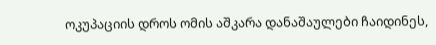ოკუპაციის დროს ომის აშკარა დანაშაულები ჩაიდინეს,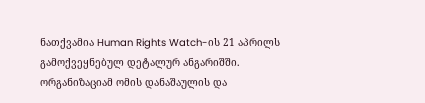ნათქვამია Human Rights Watch-ის 21 აპრილს გამოქვეყნებულ დეტალურ ანგარიშში. ორგანიზაციამ ომის დანაშაულის და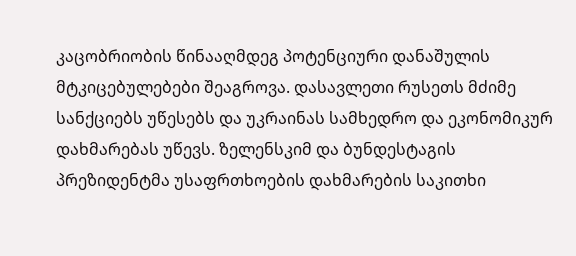კაცობრიობის წინააღმდეგ პოტენციური დანაშულის მტკიცებულებები შეაგროვა. დასავლეთი რუსეთს მძიმე სანქციებს უწესებს და უკრაინას სამხედრო და ეკონომიკურ დახმარებას უწევს. ზელენსკიმ და ბუნდესტაგის პრეზიდენტმა უსაფრთხოების დახმარების საკითხი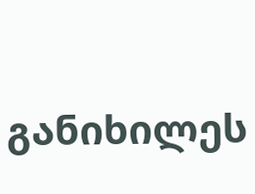განიხილეს